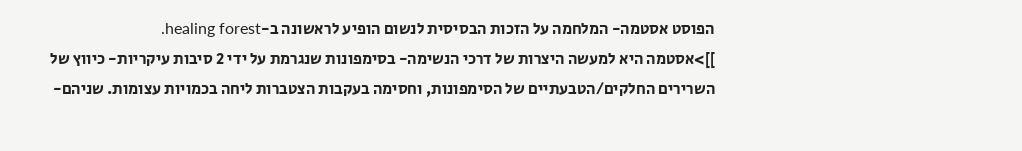הפוסט אסטמה- המלחמה על הזכות הבסיסית לנשום הופיע לראשונה ב-healing forest.
]]>אסטמה היא למעשה היצרות של דרכי הנשימה- בסימפונות שנגרמת על ידי 2 סיבות עיקריות- כיווץ של השרירים החלקים/הטבעתיים של הסימפונות, וחסימה בעקבות הצטברות ליחה בכמויות עצומות. שניהם-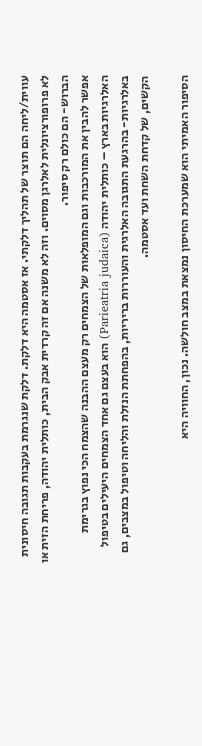עווית/ליחה הם תוצר של תהליך דלקתי. אז אסטמה היא דלקת. דלקת שנגרמת בעקבות תגובה חיסונית לא פרופורציונלית לאלרגן מסוים. וזה לא משנה אם זה קרדית אבק הבית, כותלית יהודה, פריחת הזית או הברוש- הם כולם רק סיפור.
אפשר להבין את המורכבות וגם המופלאות של הצמחים רק מעצם ההבנה שהצמח הכי נפוץ בגרימת האלרגיות בארץ – כותלית יהודה (Parieatria judaica) הוא בעצם גם אחד הצמחים היעילים בטיפול באלרגיות- בהרגעת התגובה האלרגית והעוררות בריריות, בהפחתת הנזלת והליחה וטיפול במצבים, גם הקשים, של קדחת השחת ועד אסטמה.

הסיפור האמיתי הוא שמערכת החיסון נמצאת במצב חולשה. נכון, החוויה היא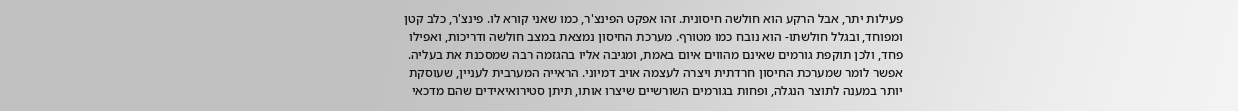פעילות יתר, אבל הרקע הוא חולשה חיסונית. זהו אפקט הפינצ'ר, כמו שאני קורא לו. פינצ'ר, כלב קטן ומפוחד, ובגלל חולשתו- הוא נובח כמו מטורף. מערכת החיסון נמצאת במצב חולשה ודריכות, ואפילו פחד, ולכן תוקפת גורמים שאינם מהווים איום באמת, ומגיבה אליו בהגזמה רבה שמסכנת את בעליה. אפשר לומר שמערכת החיסון חרדתית ויצרה לעצמה אויב דמיוני. הראייה המערבית לעניין, שעוסקת יותר במענה לתוצר הנגלה, ופחות בגורמים השורשיים שיצרו אותו, תיתן סטירואיאידים שהם מדכאי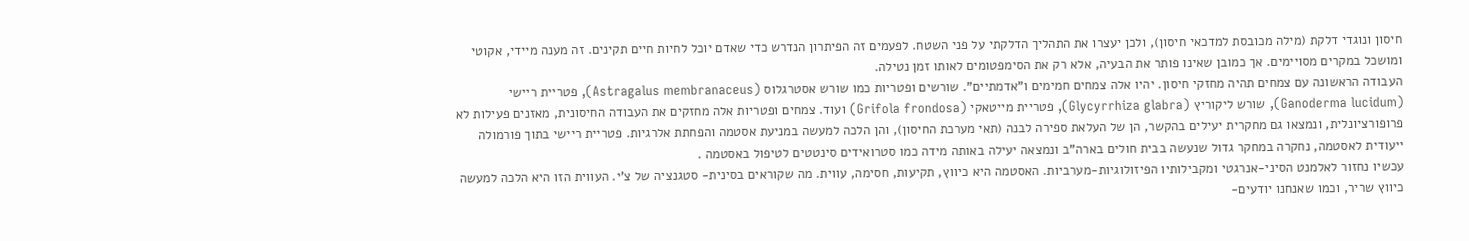חיסון ונוגדי דלקת (מילה מכובסת למדכאי חיסון), ולכן יעצרו את התהליך הדלקתי על פני השטח. לפעמים זה הפיתרון הנדרש כדי שאדם יוכל לחיות חיים תקינים. זה מענה מיידי, אקוטי ומושכל במקרים מסויימים. אך כמובן שאינו פותר את הבעיה, אלא רק את הסימפטומים לאותו זמן נטילה.
העבודה הראשונה עם צמחים תהיה מחזקי חיסון. יהיו אלה צמחים חמימים ו"אדמתיים". שורשים ופטריות כמו שורש אסטרגלוס (Astragalus membranaceus), פטריית ריישי (Ganoderma lucidum), שורש ליקוריץ (Glycyrrhiza glabra), פטריית מייטאקי (Grifola frondosa) ועוד. צמחים ופטריות אלה מחזקים את העבודה החיסונית, מאזנים פעילות לא פרופורציונלית, ונמצאו גם מחקרית יעילים בהקשר, הן של העלאת ספירה לבנה (תאי מערכת החיסון), והן הלכה למעשה במניעת אסטמה והפחתת אלרגיות. פטריית ריישי בתוך פורמולה ייעודית לאסטמה, נחקרה במחקר גדול שנעשה בבית חולים בארה"ב ונמצאה יעילה באותה מידה כמו סטרואידים סינטטים לטיפול באסטמה .
עכשיו נחזור לאלמנט הסיני-אנרגטי ומקבילותיו הפיזולוגיות-מערביות. האסטמה היא כיווץ, תקיעות, חסימה, עווית. מה שקוראים בסינית- סטגנציה של צ'י. העווית הזו היא הלכה למעשה כיווץ שריר, וכמו שאנחנו יודעים-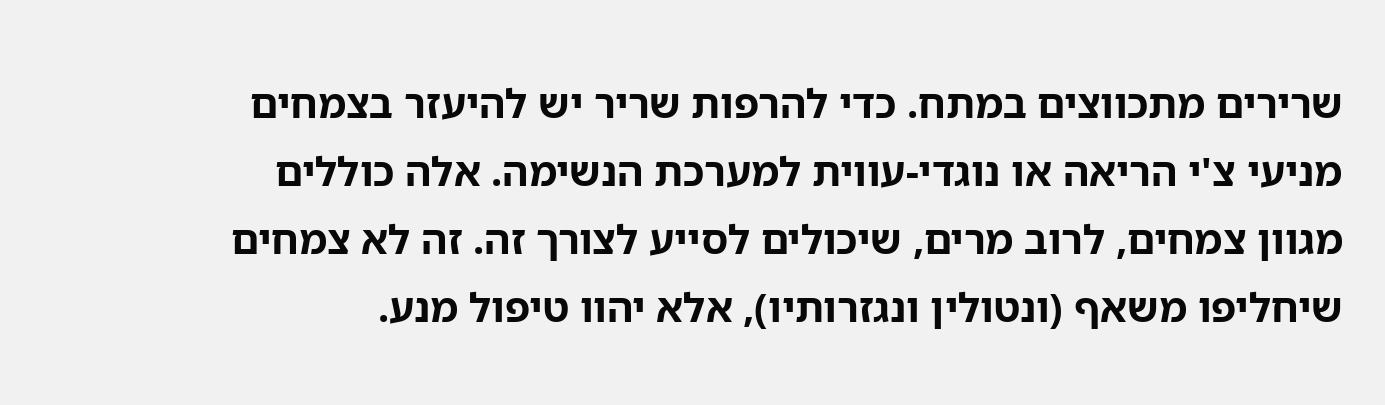שרירים מתכווצים במתח. כדי להרפות שריר יש להיעזר בצמחים מניעי צ'י הריאה או נוגדי-עווית למערכת הנשימה. אלה כוללים מגוון צמחים, לרוב מרים, שיכולים לסייע לצורך זה. זה לא צמחים שיחליפו משאף (ונטולין ונגזרותיו), אלא יהוו טיפול מנע.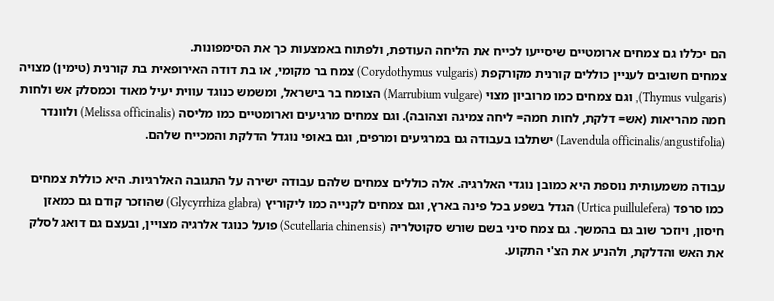הם יכללו גם צמחים ארומטיים שיסייעו לכייח את הליחה העודפת, ולפתוח באמצעות כך את הסימפונות.
צמחים חשובים לעניין כוללים קורנית מקורקפת (Corydothymus vulgaris) צמח בר מקומי, או בת דודה האירופאית בת קורנית (טימין) מצויה (Thymus vulgaris), וגם צמחים כמו מרוביון מצוי (Marrubium vulgare) הצומח בר בישראל, ומשמש כנוגד עווית יעיל מאוד וכמסלק אש ולחות חמה מהריאות (אש= דלקת, לחות חמה= ליחה צמיגה וצהובה). וגם צמחים מרגיעים וארומטיים כמו מליסה (Melissa officinalis) ולוונדר (Lavendula officinalis/angustifolia) ישתלבו בעבודה גם במרגיעים ומרפים, וגם באופי נוגדל הדלקת והמכייח שלהם.

עבודה משמעותית נוספת היא כמובן נוגדי האלרגיה. אלה כוללים צמחים שלהם עבודה ישירה על התגובה האלרגיות. היא כוללת צמחים כמו סרפד (Urtica puillulefera) הגדל בשפע בכל פינה בארץ, וגם צמחים לקנייה כמו ליקוריץ (Glycyrrhiza glabra) שהוזכר קודם גם כמאזן חיסון, ויוזכר שוב גם בהמשך. גם צמח סיני בשם שורש סקוטלריה (Scutellaria chinensis) פועל כנוגד אלרגיה מצויין, ובעצם גם דואג לסלק את האש והדלקת, ולהניע את הצ'י התקוע.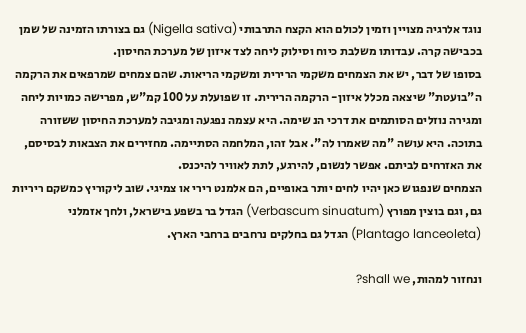נוגד אלרגיה מצויין וזמין לכולם הוא הקצח התרבותי (Nigella sativa) גם בצורתו הזמינה של שמן בכבישה קרה. עבדותו משלבת כיוח וסילוק ליחה לצד איזון של מערכת החיסון.
בסופו של דבר, יש את הצמחים משקמי הרירית ומשקמי הריאות. שהם צמחים שמרפאים את הרקמה ה"בועטת" שיצאה מכלל איזון- הרקמה הרירית. זו שפועלת על 100 קמ"ש, מפרישה כמויות ליחה ומגירה נוזלים הסותמים את דרכי הנ שימה. היא עצמה נפגעה ומגיבה למערכת החיסון ששזורה בתוכה. היא עושה "מה שאמרו לה". אבל זהו, המלחמה הסתיימה. מחזירים את הצבאות לבסיסם, את האזרחים לביתם. אפשר לנשום, להירגע, לתת לאוויר להיכנס.
הצמחים שנפגוש כאן יהיו לחים יותר באופיים, הם אלמנט רירי או צמיגי. שוב ליקוריץ כמשקם ריריות גם, וגם בוצין מפורץ (Verbascum sinuatum) הגדל בר בשפע בישראל, ולחך אזמלני (Plantago lanceoleta) הגדל גם בחלקים נרחבים ברחבי הארץ.

ונחזור למהות, shall we?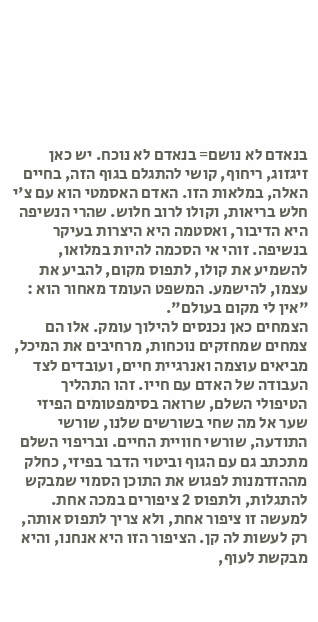בנאדם לא נושם= בנאדם לא נוכח. יש כאן זיגזוג, ריחוף, קושי להתגלם בגוף הזה, בחיים האלה, במלאות הזו. האדם האסמטי הוא עם צ'י חלש בריאות, וקולו לרוב חלוש. שהרי הנשיפה היא הדיבור, ואסטמה היא היצרות בעיקר בנשיפה. זוהי אי הסכמה להיות במלואו, להשמיע את קולו, לתפוס מקום, להביע את עצמו, להישמע. המשפט העומד מאחור הוא : "אין לי מקום בעולם".
הצמחים כאן נכנסים להילוך עומק. אלו הם צמחים שמחזקים נוכחות, מרחיבים את המיכל, מביאים עוצמה ואנרגיית חיים, ועובדים לצד העבודה של האדם עם חייו. זהו התהליך הטיפולי השלם, שרואה בסימפטומים הפיזי שער אל מה שחי בשורשים שלנו, שורשי התודעה, שורשי חוויית החיים. ובריפוי השלם מתכתב גם עם הגוף וביטוי הדבר בפיזי, כחלק מההזדמנות לפגוש את התוכן הסמוי שמבקש להתגלות, ולתפוס 2 ציפורים במכה אחת. למעשה זו ציפור אחת, ולא צריך לתפוס אותה, רק לעשות לה קן. הציפור הזו היא אנחנו, והיא מבקשת לעוף,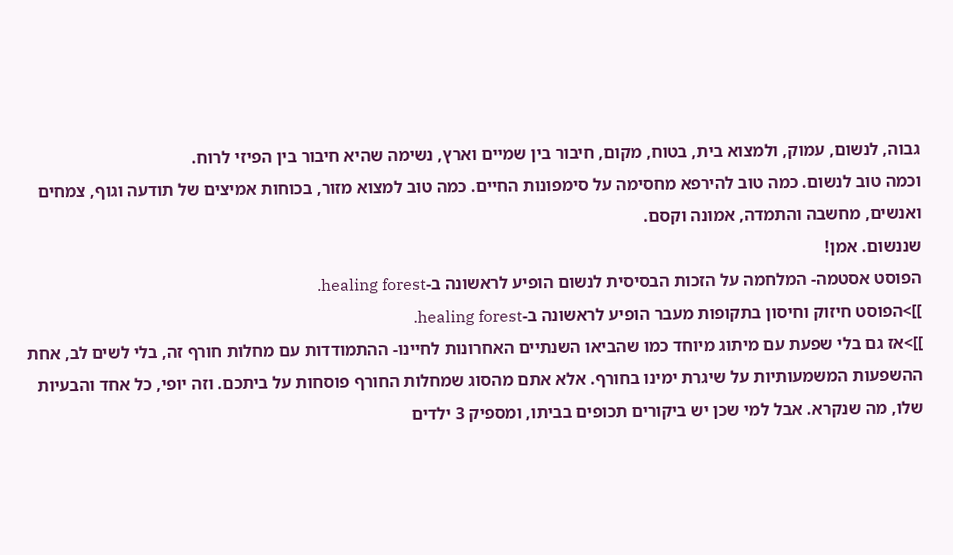גבוה, לנשום, עמוק, ולמצוא בית, בטוח, מקום, חיבור בין שמיים וארץ, נשימה שהיא חיבור בין הפיזי לרוח.
וכמה טוב לנשום. כמה טוב להירפא מחסימה על סימפונות החיים. כמה טוב למצוא מזור, בכוחות אמיצים של תודעה וגוף, צמחים ואנשים, מחשבה והתמדה, אמונה וקסם.
שננשום. אמן!
הפוסט אסטמה- המלחמה על הזכות הבסיסית לנשום הופיע לראשונה ב-healing forest.
]]>הפוסט חיזוק וחיסון בתקופות מעבר הופיע לראשונה ב-healing forest.
]]>אז גם בלי שפעת עם מיתוג מיוחד כמו שהביאו השנתיים האחרונות לחיינו- ההתמודדות עם מחלות חורף זה, בלי לשים לב, אחת ההשפעות המשמעותיות על שיגרת ימינו בחורף. אלא אתם מהסוג שמחלות החורף פוסחות על ביתכם. וזה יופי, כל אחד והבעיות שלו, מה שנקרא. אבל למי שכן יש ביקורים תכופים בביתו, ומספיק 3 ילדים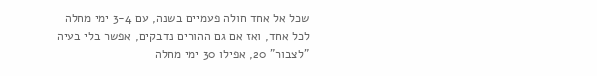שכל אל אחד חולה פעמיים בשנה, עם 3-4 ימי מחלה לכל אחד, ואז אם גם ההורים נדבקים, אפשר בלי בעיה "לצבור" 20, אפילו 30 ימי מחלה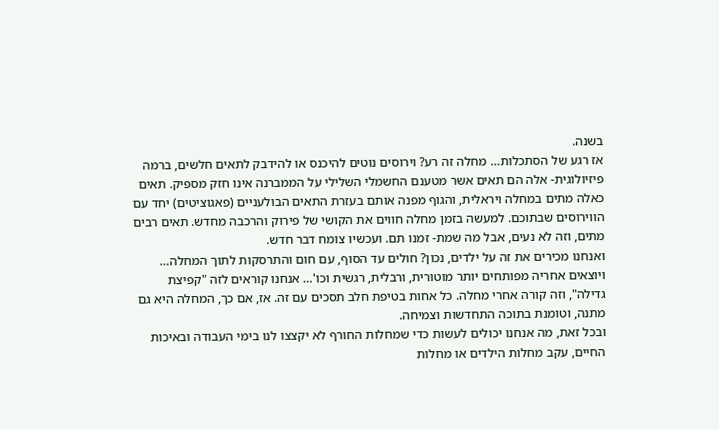בשנה.
אז רגע של הסתכלות… מחלה זה רע? וירוסים נוטים להיכנס או להידבק לתאים חלשים, ברמה פיזיולוגית- אלה הם תאים אשר מטענם החשמלי השלילי על הממברנה אינו חזק מספיק. תאים כאלה מתים במחלה ויראלית, והגוף מפנה אותם בעזרת התאים הבולעניים (פאגוציטים) יחד עם הווירוסים שבתוכם. למעשה בזמן מחלה חווים את הקושי של פירוק והרכבה מחדש. תאים רבים מתים, וזה לא נעים, אבל מה שמת- זמנו תם. ועכשיו צומח דבר חדש.
ואנחנו מכירים את זה על ילדים, נכון? חולים עד הסוף, עם חום והתרסקות לתוך המחלה… ויוצאים אחריה מפותחים יותר מוטורית, ורבלית, רגשית וכו'… אנחנו קוראים לזה "קפיצת גדילה", וזה קורה אחרי מחלה. כל אחות בטיפת חלב תסכים עם זה. אז, אם כך, המחלה היא גם מתנה, וטומנת בתוכה התחדשות וצמיחה.
ובכל זאת, מה אנחנו יכולים לעשות כדי שמחלות החורף לא יקצצו לנו בימי העבודה ובאיכות החיים, עקב מחלות הילדים או מחלות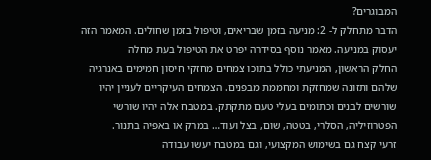המבוגרים?
הדבר מתחלק ל- 2: מניעה בזמן שבריאים, וטיפול בזמן שחולים. המאמר הזה יעסוק במניעה. מאמר נוסף בסידרה יפרט את הטיפול בעת מחלה
החלק הראשון, המניעתי כולל בתוכו צמחים מחזקי חיסון חמימים באנרגיה שלהם ותזונה שמחזקת ומחממת מבפנים. הצמחים העיקריים לעניין יהיו שורשים לבנים וכתומים בעלי טעם מתקתק. במטבח אלה יהיו שורשי הפטרוזיליה, הסלרי, בטטה, שום, בצל ועוד… במרק או באפיה בתנור.
זרעי קצח גם בשימוש המקצועי, וגם במטבח יעשו עבודה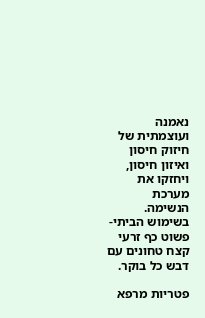נאמנה ועוצמתית של חיזוק חיסון ואיזון חיסון, ויחזקו את מערכת הנשימה. בשימוש הביתי- פשוט כף זרעי קצח טחונים עם דבש כל בוקר.

פטריות מרפא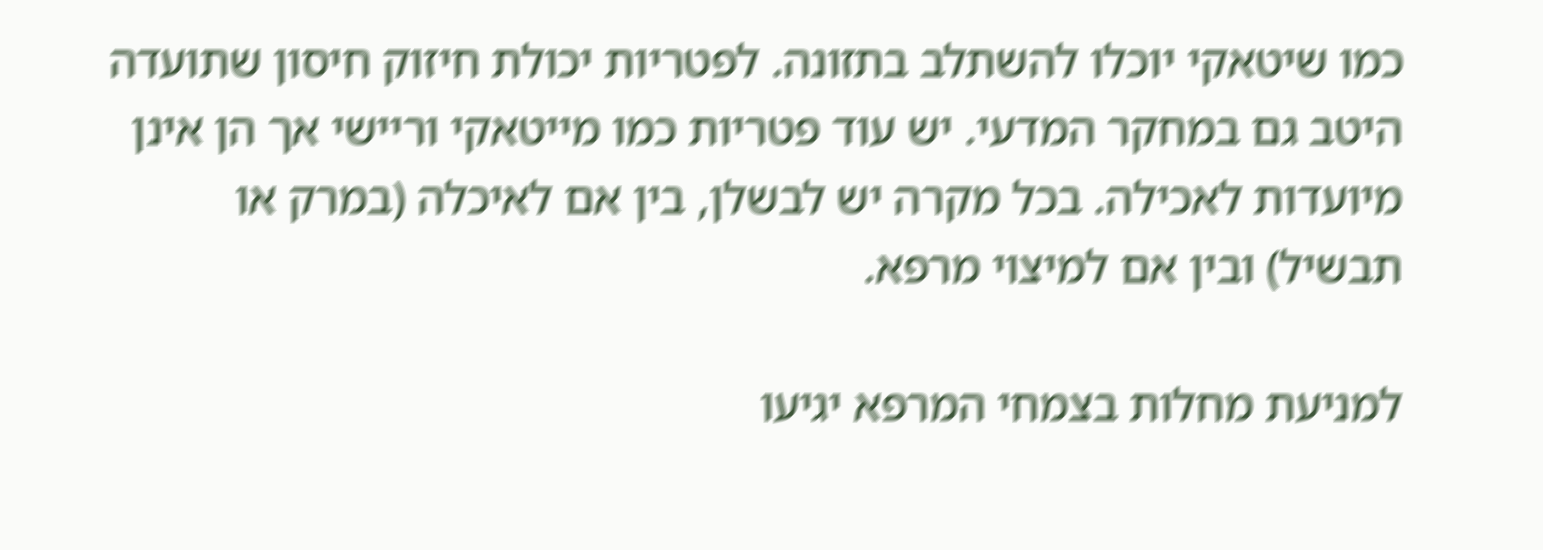כמו שיטאקי יוכלו להשתלב בתזונה. לפטריות יכולת חיזוק חיסון שתועדה היטב גם במחקר המדעי. יש עוד פטריות כמו מייטאקי וריישי אך הן אינן מיועדות לאכילה. בכל מקרה יש לבשלן, בין אם לאיכלה (במרק או תבשיל) ובין אם למיצוי מרפא.

למניעת מחלות בצמחי המרפא יגיעו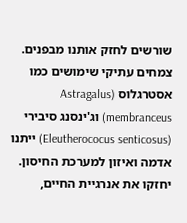שורשים לחזק אותנו מבפנים. צמחים עתיקי שימושים כמו אסטרגלוס (Astragalus membranceus) וג'ינסנג סיבירי (Eleutherococus senticosus) ייתנו אדמה ואיזון למערכת החיסון. יחזקו את אנרגיית החיים,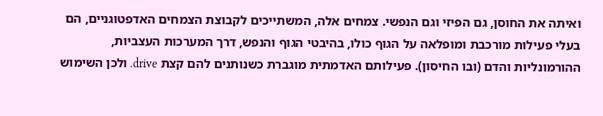ואיתה את החוסן, גם הפיזי וגם הנפשי. צמחים אלה, המשתייכים לקבוצת הצמחים האדפטוגניים, הם בעלי פעילות מורכבת ומופלאה על הגוף כולו, בהיבטי הגוף והנפש, דרך המערכות העצביות, ההורמונליות והדם (ובו החיסון). פעילותם האדמתית מוגברת כשנותנים להם קצת drive. ולכן השימוש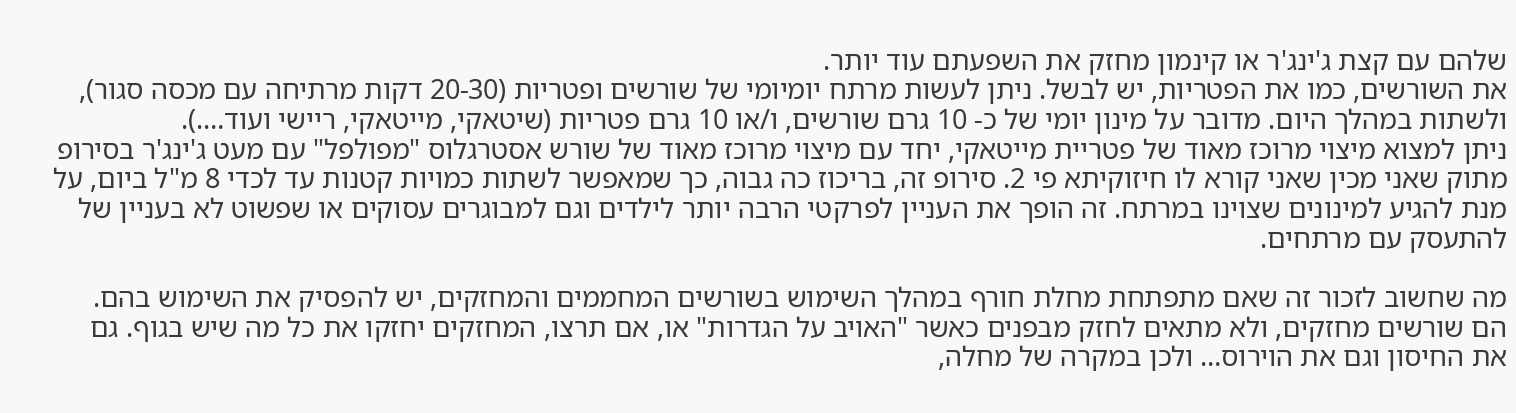שלהם עם קצת ג'ינג'ר או קינמון מחזק את השפעתם עוד יותר.
את השורשים, כמו את הפטריות, יש לבשל. ניתן לעשות מרתח יומיומי של שורשים ופטריות (20-30 דקות מרתיחה עם מכסה סגור), ולשתות במהלך היום. מדובר על מינון יומי של כ- 10 גרם שורשים, ו/או 10 גרם פטריות (שיטאקי, מייטאקי, ריישי ועוד….).
ניתן למצוא מיצוי מרוכז מאוד של פטריית מייטאקי, יחד עם מיצוי מרוכז מאוד של שורש אסטרגלוס "מפולפל" עם מעט ג'ינג'ר בסירופ מתוק שאני מכין שאני קורא לו חיזוקיתא פי 2. סירופ זה, בריכוז כה גבוה, כך שמאפשר לשתות כמויות קטנות עד לכדי 8 מ"ל ביום, על מנת להגיע למינונים שצוינו במרתח. זה הופך את העניין לפרקטי הרבה יותר לילדים וגם למבוגרים עסוקים או שפשוט לא בעניין של להתעסק עם מרתחים.

מה שחשוב לזכור זה שאם מתפתחת מחלת חורף במהלך השימוש בשורשים המחממים והמחזקים, יש להפסיק את השימוש בהם. הם שורשים מחזקים, ולא מתאים לחזק מבפנים כאשר "האויב על הגדרות" או, אם תרצו, המחזקים יחזקו את כל מה שיש בגוף. גם את החיסון וגם את הוירוס… ולכן במקרה של מחלה,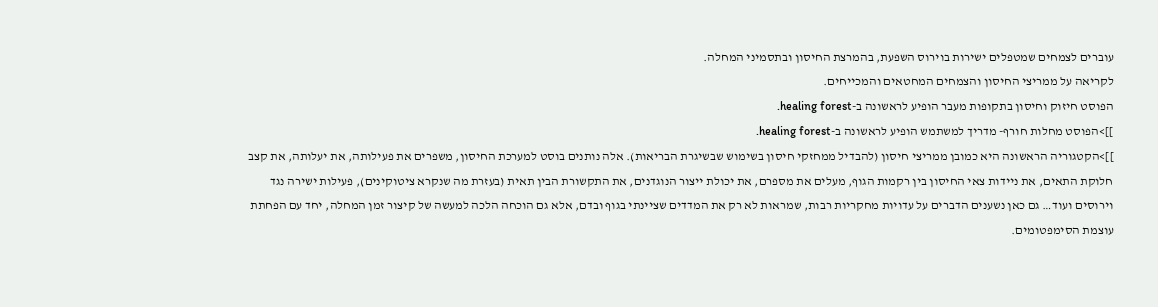עוברים לצמחים שמטפלים ישירות בוירוס השפעת, בהמרצת החיסון ובתסמיני המחלה.
לקריאה על ממריצי החיסון והצמחים המחטאים והמכייחים.
הפוסט חיזוק וחיסון בתקופות מעבר הופיע לראשונה ב-healing forest.
]]>הפוסט מחלות חורף- מדריך למשתמש הופיע לראשונה ב-healing forest.
]]>הקטגוריה הראשונה היא כמובן ממריצי חיסון (להבדיל ממחזקי חיסון בשימוש שבשיגרת הבריאות). אלה נותנים בוסט למערכת החיסון, משפרים את פעילותה, את יעלותה, את קצב חלוקת התאים, את ניידות צאי החיסון בין רקמות הגוף, מעלים את מספרם, את יכולת ייצור הנוגדנים, את התקשורת הבין תאית (בעזרת מה שנקרא ציטוקינים), פעילות ישירה נגד וירוסים ועוד… גם כאן נשענים הדברים על עדויות מחקריות רבות, שמראות לא רק את המדדים שציינתי בגוף ובדם, אלא גם הוכחה הלכה למעשה של קיצור זמן המחלה, יחד עם הפחתת עוצמת הסימפטומים.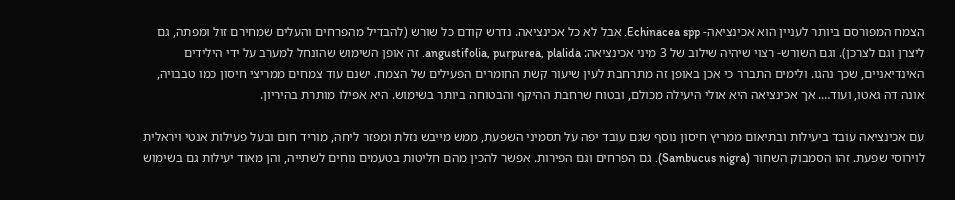הצמח המפורסם ביותר לעניין הוא אכינציאה- Echinacea spp. אבל לא כל אכינציאה. נדרש קודם כל שורש (להבדיל מהפרחים והעלים שמחירם זול ומפתה, גם ליצרן וגם לצרכן). וגם השורש- רצוי שיהיה שילוב של 3 מיני אכינציאה: angustifolia, purpurea, plalida. זה אופן השימוש שהונחל למערב על ידי הילידים האינדיאניים, שכך נהגו. ולימים התברר כי אכן באופן זה מתרחבת לעין שיעור קשת החומרים הפעילים של הצמח. ישנם עוד צמחים ממריצי חיסון כמו טבבויה, אונה דה גאטו, ועוד…. אך אכינציאה היא אולי היעילה מכולם, ובטוח שרחבת ההיקף והבטוחה ביותר בשימוש. היא אפילו מותרת בהיריון.

עם אכינציאה עובד ביעילות ובתיאום ממריץ חיסון נוסף שגם עובד יפה על תסמיני השפעת, ממש מייבש נזלת ומפזר ליחה, מוריד חום ובעל פעילות אנטי ויראלית לוירוסי שפעת. זהו הסמבוק השחור (Sambucus nigra). גם הפרחים וגם הפירות. אפשר להכין מהם חליטות בטעמים נוחים לשתייה, והן מאוד יעילות גם בשימוש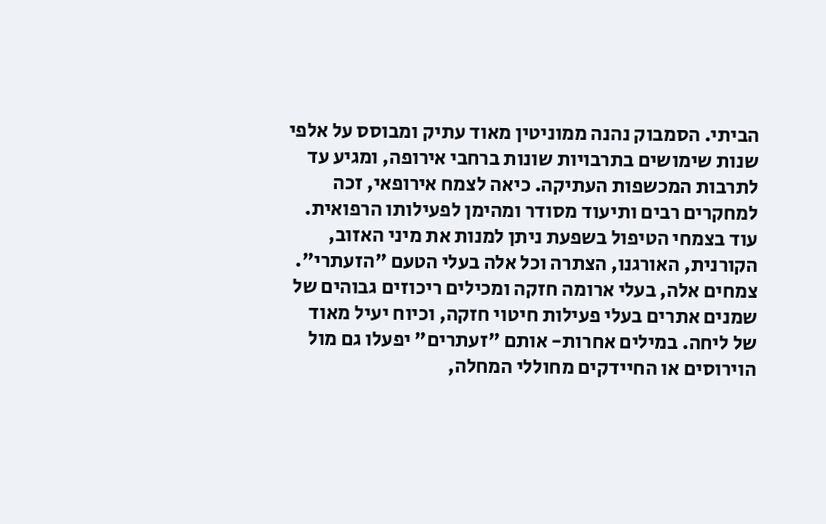הביתי. הסמבוק נהנה ממוניטין מאוד עתיק ומבוסס על אלפי שנות שימושים בתרבויות שונות ברחבי אירופה, ומגיע עד לתרבות המכשפות העתיקה. כיאה לצמח אירופאי, זכה למחקרים רבים ותיעוד מסודר ומהימן לפעילותו הרפואית.
עוד בצמחי הטיפול בשפעת ניתן למנות את מיני האזוב, הקורנית, האורגנו, הצתרה וכל אלה בעלי הטעם "הזעתרי". צמחים אלה, בעלי ארומה חזקה ומכילים ריכוזים גבוהים של שמנים אתרים בעלי פעילות חיטוי חזקה, וכיוח יעיל מאוד של ליחה. במילים אחרות- אותם "זעתרים" יפעלו גם מול הוירוסים או החיידקים מחוללי המחלה,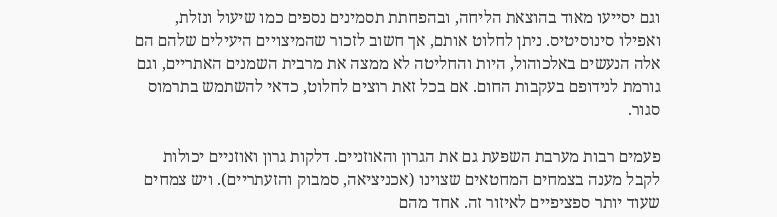וגם יסייעו מאוד בהוצאת הליחה, ובהפחתת תסמינים נספים כמו שיעול ונזלת, ואפילו סינוסיטיס. ניתן לחלוט אותם, אך חשוב לזכור שהמיצויים היעילים שלהם הם אלה הנעשים באלכוהול, היות והחליטה לא ממצה את מרבית השמנים האתריים, וגם גורמת לנידופם בעקבות החום. אם בכל זאת רוצים לחלוט, כדאי להשתמש בתרמוס סגור.

פעמים רבות מערבת השפעת גם את הגרון והאוזניים. דלקות גרון ואוזניים יכולות לקבל מענה בצמחים המחטאים שצוינו (אכניציאה, סמבוק והזעתריים). ויש צמחים שעוד יותר ספציפיים לאיזור זה. אחד מהם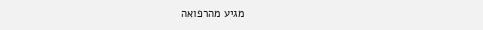מגיע מהרפואה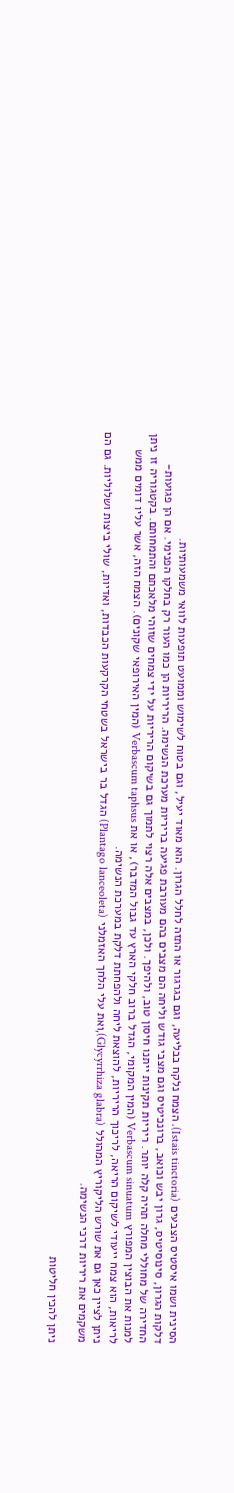הסינית ושמו איסטיס הצבעים (Istais tinctoria). הצמח נלקח בבליעה, וגם בגרגור או התזה לחלל הגרון. הוא מאוד יעיל, וגם בטוח לשימוש וממועט תופעות לוואי משמעותיות.
דלקות הגרון, סינוסיטיס, גרון יבש וכואב, ברונכיטיס וגם מצבי גודש וליחה הם מצבים בהם מעורבת פגיעה בריריות מערכת הנשימה. הריריות הן כמו העור רק בחלקו הפנימי. אם הן פגועות- החדירה של מחוללי מחלה תהיה קלה יותר. ריריות תקינות ייתנו חיסון טוב, ולהיפך. ולכן, במצבים אלה רצוי לתמוך גם בשיקום הריריות על ידי צמחים שזוהי מלאכתם והתמחותם. בקטגוריה זו ניתן למנות את הבוצין המפורץ Verbascum sinuatum (המין המקומי, הגדל ברוב חלקי הארץ עד גבול המדבר), או את Verbascum taphsus (המין האירופאי שקונים). הצמח הזה, אשר עליו דומים ממש לריאות, הוא צמח ייעודי לשיקום הריאה, לריכוך הריריות, להוצאת ליחה ולהפחתת דלקת במערכת הנשימה.
ניתן לציין כאן גם את שורש הליקוריץ המהולל (Glycyrrhiza glabra),ואת עלי הלחך האזמלני (Plantago lanceoleta) הגדל בר בישראל בשטחי הקרקעות הכבדות, ואדיות, שולי ביצות ושלוליות. גם הם משקמים את ריריות דרכי הנשימה.

ניתן להכין חליטות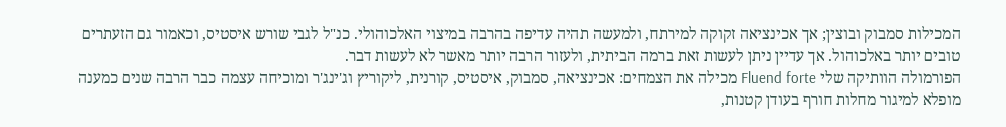המכילות סמבוק ובוצין; אך אכינציאה זקוקה למירתח, ולמעשה תהיה עדיפה בהרבה במיצוי האלכוהולי. כנ"ל לגבי שורש איסטיס, וכאמור גם הזעתרים טובים יותר באלכוהול. אך עדיין ניתן לעשות זאת ברמה הביתית, ולעזור הרבה יותר מאשר לא לעשות דבר.
הפורמולה הוותיקה שלי Fluend forte מכילה את הצמחים: אכינציאה, סמבוק, איסטיס, קורנית, ליקוריץ וג'ינג'ר ומוכיחה עצמה כבר הרבה שנים כמענה מופלא למיגור מחלות חורף בעודן קטנות,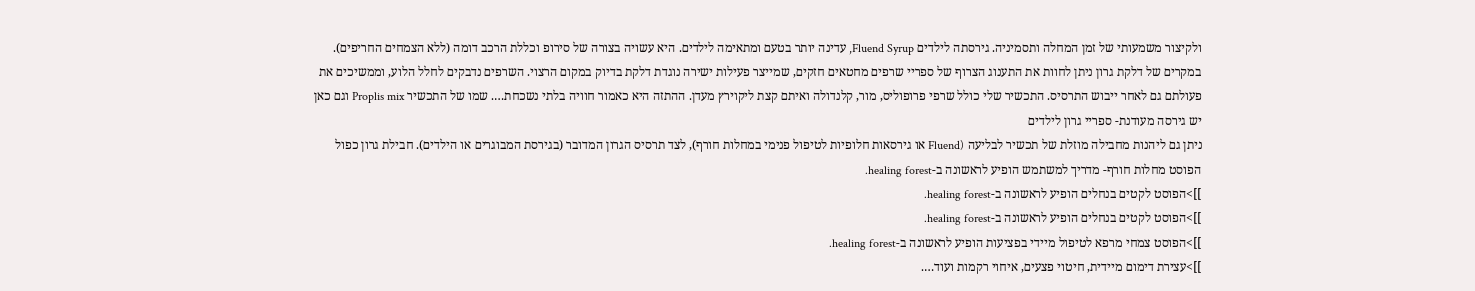ולקיצור משמעותי של זמן המחלה ותסמיניה. גירסתה לילדים Fluend Syrup, עדינה יותר בטעם ומתאימה לילדים. היא עשויה בצורה של סירופ וכללת הרכב דומה (ללא הצמחים החריפים).
במקרים של דלקת גרון ניתן לחוות את התענוג הצרוף של ספריי שרפים מחטאים חזקים, שמייצר פעילות ישירה נוגדת דלקת בדיוק במקום הרצוי. השרפים נדבקים לחלל הלוע, וממשיכים את פעולתם גם לאחר ייבוש התרסיס. התכשיר שלי כולל שרפי פרופוליס, מור, קלנדולה ואיתם קצת ליקוירץ מעדן. ההתזה היא כאמור חוויה בלתי נשכחת…. שמו של התכשיר Proplis mix וגם כאן יש גירסה מעודנת- ספריי גרון לילדים
ניתן גם ליהנות מחבילה מוזלת של תכשיר לבליעה (Fluend או גירסאות חלופיות לטיפול פנימי במחלות חורף), לצד תרסיס הגרון המדובר (בגירסת המבוגרים או הילדים). חבילת גרון כפול
הפוסט מחלות חורף- מדריך למשתמש הופיע לראשונה ב-healing forest.
]]>הפוסט לקטים בנחלים הופיע לראשונה ב-healing forest.
]]>הפוסט לקטים בנחלים הופיע לראשונה ב-healing forest.
]]>הפוסט צמחי מרפא לטיפול מיידי בפציעות הופיע לראשונה ב-healing forest.
]]>עצירת דימום מיידית, חיטוי פצעים, איחוי רקמות ועוד….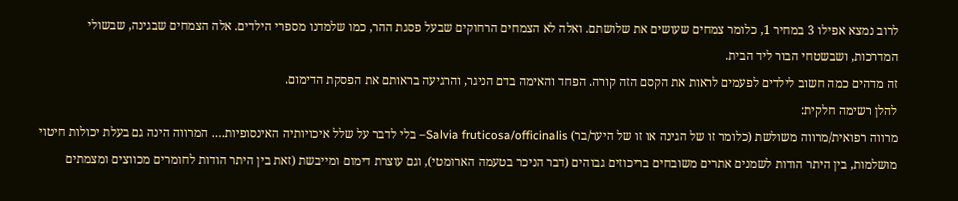לרוב נמצא אפילו 3 במחיר 1, כלומר צמחים שעושים את שלושתם. ואלה לא הצמחים הרחוקים שבעל פסגת ההר, כמו שלמדנו מספרי הילדים. אלה הצמחים שבגינה, שבשולי המדרכות, ושבשטחי הבור ליד הבית.
זה מדהים כמה חשוב לילדים לפעמים לראות את הקסם הזה קורה. הפחד והאימה בדם הניגר, והרגיעה בראותם את הפסקת הדימום.
להלן רשימה חלקית:
מרווה רפואית/מרווה משולשת (כלומר זו של הגינה או זו של היער/בר) Salvia fruticosa/officinalis– בלי לדבר על שלל איכויותיה האינסופיות…. המרווה הינה גם בעלת יכולות חיטוי מושלמות, בין היתר הודות לשמנים אתרים משובחים בריכוזים גבוהים (דבר הניכר בטעמה הארומטי), וגם עוצרת דימום ומייבשת (זאת בין היתר הודות לחומרים מכווצים ומצמתים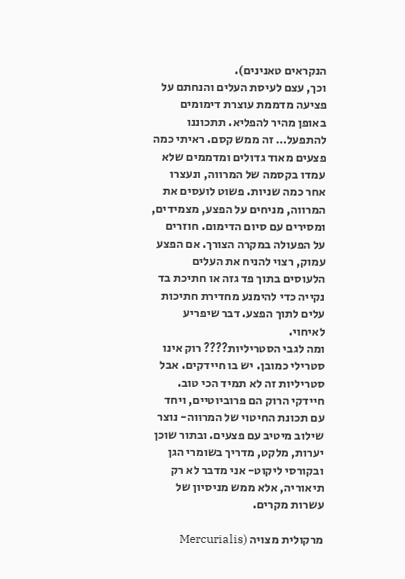הנקראים טאנינים).
וכך, עצם לעיסת העלים והנחתם על פציעה מדממת עוצרת דימומים באופן מהיר להפליא. תתכוננו להתפעל… זה ממש קסם. ראיתי כמה פצעים מאוד גדולים ומדממים שלא עמדו בקסמה של המרווה, ונעצרו אחר כמה שניות. פשוט לועסים את המרווה, מניחים על הפצע, מצמידים, ומסירים עם סיום הדימום. חוזרים על הפעולה במקרה הצורך. אם הפצע עמוק, רצוי להניח את העלים הלעוסים בתוך פד גזה או חתיכת בד נקייה כדי להימנע מחדירת חתיכות עלים לתוך הפצע. דבר שיפריע לאיחוי.
ומה לגבי הסטריליות???? רוק אינו סטרילי כמובן. יש בו חיידקים. אבל סטריליות זה לא תמיד הכי טוב. חיידקי הרוק הם פרוביוטיים, ויחד עם תכונת החיטוי של המרווה- נוצר שילוב מיטיב עם פצעים. ובתור שוכן יערות, מלקט, מדריך בשומרי הגן ובקורסי ליקוט- אני מדבר לא רק תיאוריה, אלא ממש מניסיון של עשרות מקרים.

מרקולית מצויה (Mercurialis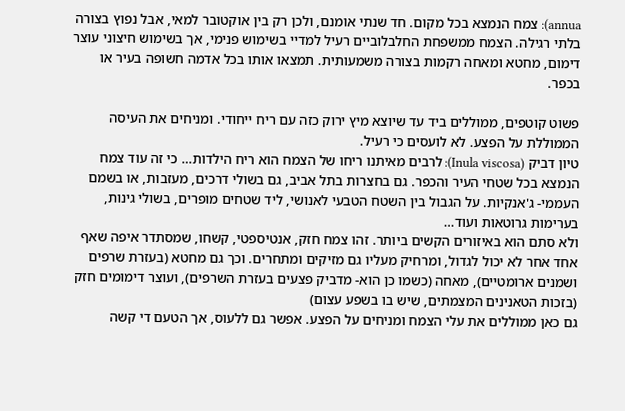annua): צמח הנמצא בכל מקום. חד שנתי אומנם, ולכן רק בין אוקטובר למאי, אבל נפוץ בצורה בלתי רגילה. הצמח ממשפחת החלבלוביים רעיל למדיי בשימוש פנימי, אך בשימוש חיצוני עוצר דימום, מחטא ומאחה רקמות בצורה משמעותית. תמצאו אותו בכל אדמה חשופה בעיר או בכפר.

פשוט קוטפים, ממוללים ביד עד שיוצא מיץ ירוק כזה עם ריח ייחודי. ומניחים את העיסה הממוללת על הפצע. לא לועסים כי רעיל.
טיון דביק (Inula viscosa): לרבים מאיתנו ריחו של הצמח הוא ריח הילדות… כי זה עוד צמח הנמצא בכל שטחי העיר והכפר. גם בחצרות בתל אביב, גם בשולי דרכים, מעזבות, או בשמם העממי- ג'אנקיות. על הגבול בין השטח הטבעי לאנושי, ליד שטחים מופרים, בשולי גינות, בערימות גרוטאות ועוד…
ולא סתם הוא באיזורים הקשים ביותר. זהו צמח חזק, אנטיספטי, קשחו, שמסתדר איפה שאף אחד אחר לא יכול לגדול, ומרחיק מעליו גם מזיקים ומתחרים. וכך גם מחטא (בעזרת שרפים ושמנים ארומטיים), מאחה (כשמו כן הוא- מדביק פצעים בעזרת השרפים), ועוצר דימומים חזק (בזכות הטאנינים המצמתים, שיש בו בשפע עצום)
גם כאן ממוללים את עלי הצמח ומניחים על הפצע. אפשר גם ללעוס, אך הטעם די קשה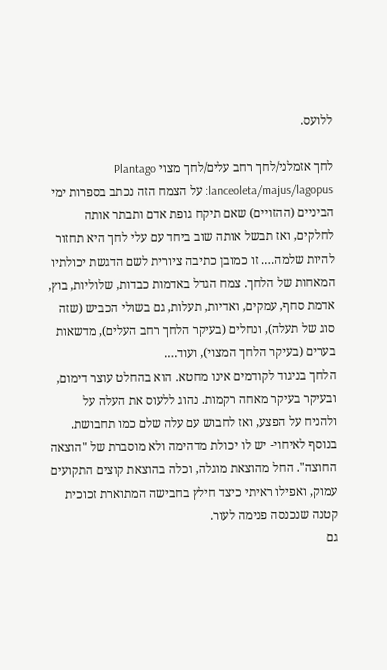ללועס.

לחך אזמלני/לחך רחב עלים/לחך מצוי Plantago lanceoleta/majus/lagopus: על הצמח הזה נכתב בספרות ימי הביניים (ההזויים) שאם תיקח גופת אדם ותבתר אותה לחלקים, ואז תבשל אותה שוב ביחד עם עלי לחך היא תחזור להיות שלמה…. זו כמובן כתיבה ציורית לשם הדגשת יכולתיו המאחות של הלחך. צמח הגדל באדמות כבדות, שלוליות, בוץ, אדמת סחף, עמקים, ואדיות, תעלות, גם בשולי הכביש (שזה סוג של תעלה), ונחלים (בעיקר הלחך רחב העלים), מדשאות בערים (בעיקר הלחך המצוי), ועוד….
הלחך בניגוד לקודמים אינו מחטא. הוא בהחלט עוצר דימום, ובעיקר בעיקר מאחה רקמות. נהוג ללעוס את העלה על ולהניח על הפצע, ואז לחבוש עם עלה שלם כמו תחבושת. בנוסף לאיחוי- יש לו יכולת מדהימה ולא מוסברת של "הוצאה החוצה". החל מהוצאת מוגלה, וכלה בהוצאת קוצים התקועים עמוק, ואפילו ראיתי כיצד חילץ בחבישה המתוארת זכוכית קטנה שנכנסה פנימה לעור.
גם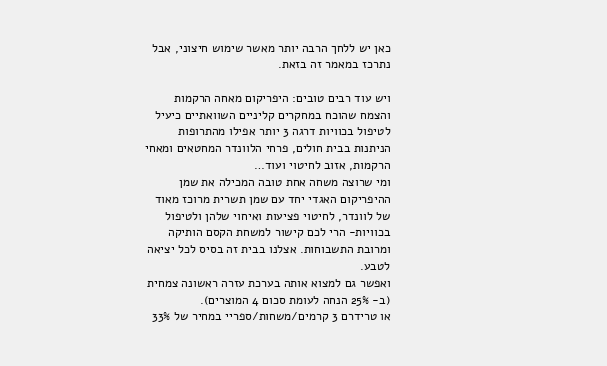כאן יש ללחך הרבה יותר מאשר שימוש חיצוני, אבל נתרכז במאמר זה בזאת.

ויש עוד רבים טובים: היפריקום מאחה הרקמות והצמח שהוכח במחקרים קליניים השוואתיים כיעיל לטיפול בכוויות דרגה 3 יותר אפילו מהתרופות הניתנות בבית חולים, פרחי הלוונדר המחטאים ומאחי הרקמות, אזוב לחיטוי ועוד…
ומי שרוצה משחה אחת טובה המכילה את שמן ההיפריקום האגדי יחד עם שמן תשרית מרוכז מאוד של לוונדר, לחיטוי פציעות ואיחוי שלהן ולטיפול בכוויות- הרי לכם קישור למשחת הקסם הותיקה ומרובת התשבוחות. אצלנו בבית זה בסיס לכל יציאה לטבע.
ואפשר גם למצוא אותה בערכת עזרה ראשונה צמחית (ב- 25% הנחה לעומת סכום 4 המוצרים).
או טרידרם 3 קרמים/משחות/ספריי במחיר של 33%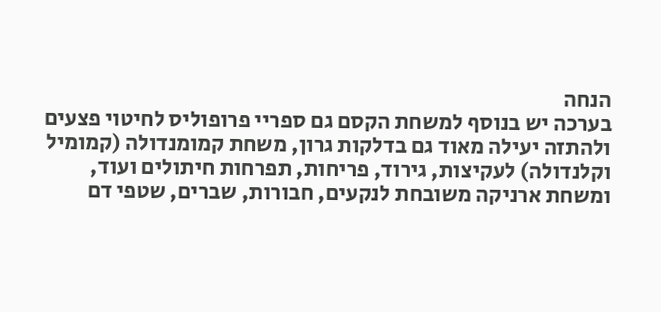הנחה
בערכה יש בנוסף למשחת הקסם גם ספריי פרופוליס לחיטוי פצעים ולהתזה יעילה מאוד גם בדלקות גרון, משחת קמומנדולה (קמומיל וקלנדולה) לעקיצות, גירוד, פריחות, תפרחות חיתולים ועוד, ומשחת ארניקה משובחת לנקעים, חבורות, שברים, שטפי דם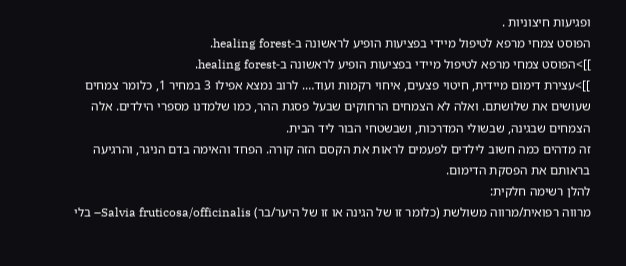ופגיעות חיצוניות .
הפוסט צמחי מרפא לטיפול מיידי בפציעות הופיע לראשונה ב-healing forest.
]]>הפוסט צמחי מרפא לטיפול מיידי בפציעות הופיע לראשונה ב-healing forest.
]]>עצירת דימום מיידית, חיטוי פצעים, איחוי רקמות ועוד…. לרוב נמצא אפילו 3 במחיר 1, כלומר צמחים שעושים את שלושתם. ואלה לא הצמחים הרחוקים שבעל פסגת ההר, כמו שלמדנו מספרי הילדים. אלה הצמחים שבגינה, שבשולי המדרכות, ושבשטחי הבור ליד הבית.
זה מדהים כמה חשוב לילדים לפעמים לראות את הקסם הזה קורה. הפחד והאימה בדם הניגר, והרגיעה בראותם את הפסקת הדימום.
להלן רשימה חלקית:
מרווה רפואית/מרווה משולשת (כלומר זו של הגינה או זו של היער/בר) Salvia fruticosa/officinalis– בלי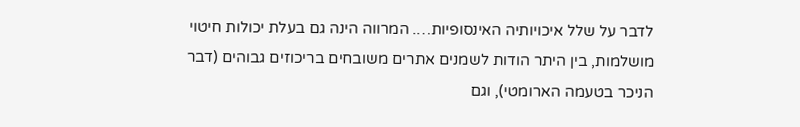לדבר על שלל איכויותיה האינסופיות…. המרווה הינה גם בעלת יכולות חיטוי מושלמות, בין היתר הודות לשמנים אתרים משובחים בריכוזים גבוהים (דבר הניכר בטעמה הארומטי), וגם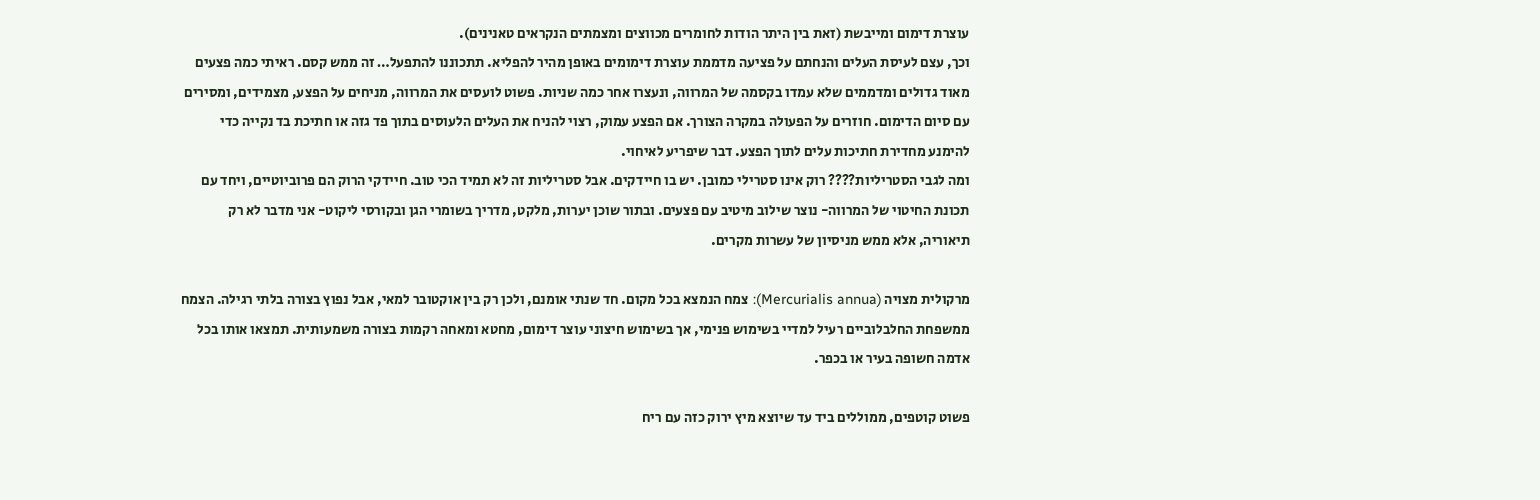עוצרת דימום ומייבשת (זאת בין היתר הודות לחומרים מכווצים ומצמתים הנקראים טאנינים).
וכך, עצם לעיסת העלים והנחתם על פציעה מדממת עוצרת דימומים באופן מהיר להפליא. תתכוננו להתפעל… זה ממש קסם. ראיתי כמה פצעים מאוד גדולים ומדממים שלא עמדו בקסמה של המרווה, ונעצרו אחר כמה שניות. פשוט לועסים את המרווה, מניחים על הפצע, מצמידים, ומסירים עם סיום הדימום. חוזרים על הפעולה במקרה הצורך. אם הפצע עמוק, רצוי להניח את העלים הלעוסים בתוך פד גזה או חתיכת בד נקייה כדי להימנע מחדירת חתיכות עלים לתוך הפצע. דבר שיפריע לאיחוי.
ומה לגבי הסטריליות???? רוק אינו סטרילי כמובן. יש בו חיידקים. אבל סטריליות זה לא תמיד הכי טוב. חיידקי הרוק הם פרוביוטיים, ויחד עם תכונת החיטוי של המרווה- נוצר שילוב מיטיב עם פצעים. ובתור שוכן יערות, מלקט, מדריך בשומרי הגן ובקורסי ליקוט- אני מדבר לא רק תיאוריה, אלא ממש מניסיון של עשרות מקרים.

מרקולית מצויה (Mercurialis annua): צמח הנמצא בכל מקום. חד שנתי אומנם, ולכן רק בין אוקטובר למאי, אבל נפוץ בצורה בלתי רגילה. הצמח ממשפחת החלבלוביים רעיל למדיי בשימוש פנימי, אך בשימוש חיצוני עוצר דימום, מחטא ומאחה רקמות בצורה משמעותית. תמצאו אותו בכל אדמה חשופה בעיר או בכפר.

פשוט קוטפים, ממוללים ביד עד שיוצא מיץ ירוק כזה עם ריח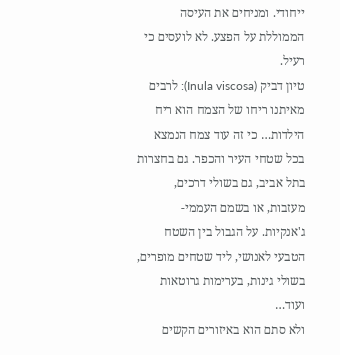ייחודי. ומניחים את העיסה הממוללת על הפצע. לא לועסים כי רעיל.
טיון דביק (Inula viscosa): לרבים מאיתנו ריחו של הצמח הוא ריח הילדות… כי זה עוד צמח הנמצא בכל שטחי העיר והכפר. גם בחצרות בתל אביב, גם בשולי דרכים, מעזבות, או בשמם העממי- ג'אנקיות. על הגבול בין השטח הטבעי לאנושי, ליד שטחים מופרים, בשולי גינות, בערימות גרוטאות ועוד…
ולא סתם הוא באיזורים הקשים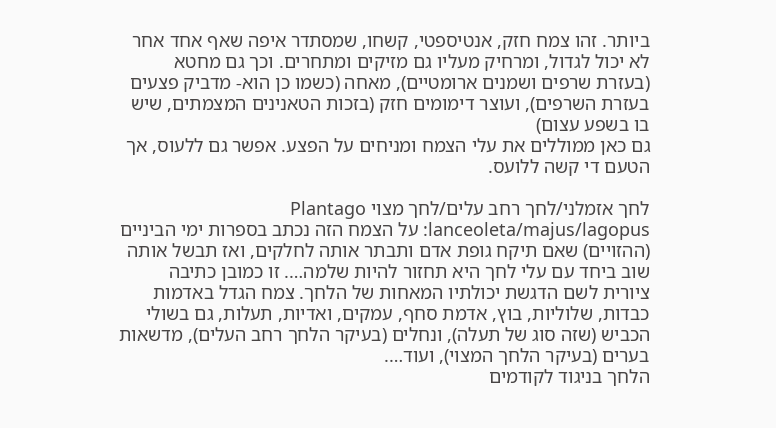ביותר. זהו צמח חזק, אנטיספטי, קשחו, שמסתדר איפה שאף אחד אחר לא יכול לגדול, ומרחיק מעליו גם מזיקים ומתחרים. וכך גם מחטא (בעזרת שרפים ושמנים ארומטיים), מאחה (כשמו כן הוא- מדביק פצעים בעזרת השרפים), ועוצר דימומים חזק (בזכות הטאנינים המצמתים, שיש בו בשפע עצום)
גם כאן ממוללים את עלי הצמח ומניחים על הפצע. אפשר גם ללעוס, אך הטעם די קשה ללועס.

לחך אזמלני/לחך רחב עלים/לחך מצוי Plantago lanceoleta/majus/lagopus: על הצמח הזה נכתב בספרות ימי הביניים (ההזויים) שאם תיקח גופת אדם ותבתר אותה לחלקים, ואז תבשל אותה שוב ביחד עם עלי לחך היא תחזור להיות שלמה…. זו כמובן כתיבה ציורית לשם הדגשת יכולתיו המאחות של הלחך. צמח הגדל באדמות כבדות, שלוליות, בוץ, אדמת סחף, עמקים, ואדיות, תעלות, גם בשולי הכביש (שזה סוג של תעלה), ונחלים (בעיקר הלחך רחב העלים), מדשאות בערים (בעיקר הלחך המצוי), ועוד….
הלחך בניגוד לקודמים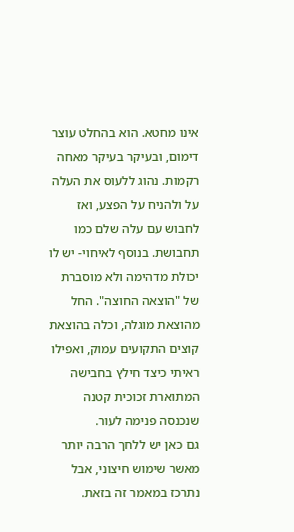אינו מחטא. הוא בהחלט עוצר דימום, ובעיקר בעיקר מאחה רקמות. נהוג ללעוס את העלה על ולהניח על הפצע, ואז לחבוש עם עלה שלם כמו תחבושת. בנוסף לאיחוי- יש לו יכולת מדהימה ולא מוסברת של "הוצאה החוצה". החל מהוצאת מוגלה, וכלה בהוצאת קוצים התקועים עמוק, ואפילו ראיתי כיצד חילץ בחבישה המתוארת זכוכית קטנה שנכנסה פנימה לעור.
גם כאן יש ללחך הרבה יותר מאשר שימוש חיצוני, אבל נתרכז במאמר זה בזאת.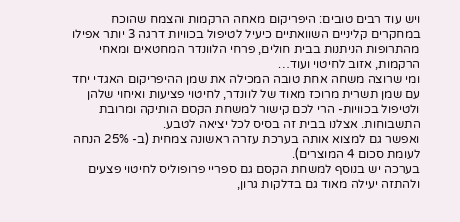ויש עוד רבים טובים: היפריקום מאחה הרקמות והצמח שהוכח במחקרים קליניים השוואתיים כיעיל לטיפול בכוויות דרגה 3 יותר אפילו מהתרופות הניתנות בבית חולים, פרחי הלוונדר המחטאים ומאחי הרקמות, אזוב לחיטוי ועוד…
ומי שרוצה משחה אחת טובה המכילה את שמן ההיפריקום האגדי יחד עם שמן תשרית מרוכז מאוד של לוונדר, לחיטוי פציעות ואיחוי שלהן ולטיפול בכוויות- הרי לכם קישור למשחת הקסם הותיקה ומרובת התשבוחות. אצלנו בבית זה בסיס לכל יציאה לטבע.
ואפשר גם למצוא אותה בערכת עזרה ראשונה צמחית (ב- 25% הנחה לעומת סכום 4 המוצרים).
בערכה יש בנוסף למשחת הקסם גם ספריי פרופוליס לחיטוי פצעים ולהתזה יעילה מאוד גם בדלקות גרון,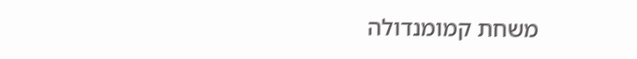משחת קמומנדולה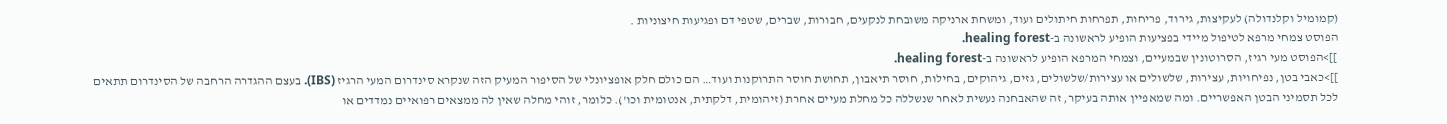(קמומיל וקלנדולה) לעקיצות, גירוד, פריחות, תפרחות חיתולים ועוד, ומשחת ארניקה משובחת לנקעים, חבורות, שברים, שטפי דם ופגיעות חיצוניות .
הפוסט צמחי מרפא לטיפול מיידי בפציעות הופיע לראשונה ב-healing forest.
]]>הפוסט מעי רגיז, הסרוטונין שבמעיים, וצמחי המרפא הופיע לראשונה ב-healing forest.
]]>כאבי בטן, נפיחויות, עצירות, שלשולים או עצירות/שלשולים, גזים, גיהוקים, בחילות, חוסר תיאבון, תחושת חוסר התרוקנות ועוד… הם כולם חלק אופציונלי של הסיפור המעיק הזה שנקרא סינדרום המעי הרגיז (IBS). בעצם ההגדרה הרחבה של הסינדרום תתאים לכל תסמיני הבטן האפשריים. ומה שמאפיין אותה בעיקר, זה שהאבחנה נעשית לאחר שנשללה כל מחלת מעיים אחרת (זיהומית, דלקתית, אנטומית וכו'). כלומר, זוהי מחלה שאין לה ממצאים רפואיים נמדדים או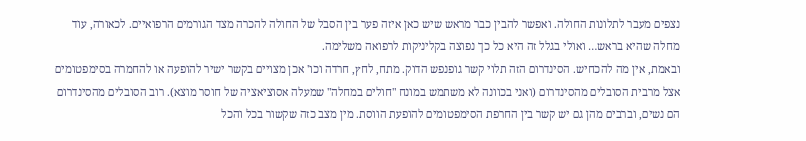נצפים מעבר לתלונות החולה. ואפשר להבין כבר מראש שיש כאן איזה פער בין הסבל של החולה להכרה מצד הגורמים הרפואיים. לכאורה, עוד מחלה שהיא בראש… ואולי בגלל זה היא כל כך נפוצה בקליניקות לרפואה משלימה.
ובאמת, אין מה להכחיש. הסינדרום הזה תלוי קשר גופנפש הדוק. מתח, לחץ, חרדה וכו' אכן מצויים בקשר ישיר להופעה או להחמרה בסימפטומים אצל מרבית הסובלים מהסינדרום (ואני בכוונה לא משתמש במונח "חולים במחלה" שמעלה אסוציאציה של חוסר מוצא). רוב הסובלים מהסינדרום הם נשים, וברבים מהן גם יש קשר בין החרפת הסימפטומים להופעת הווסת. מין מצב כזה שקשור בכל והכל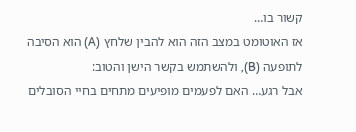קשור בו…
אז האוטומט במצב הזה הוא להבין שלחץ (A) הוא הסיבה לתופעה (B), ולהשתמש בקשר הישן והטוב:
אבל רגע… האם לפעמים מופיעים מתחים בחיי הסובלים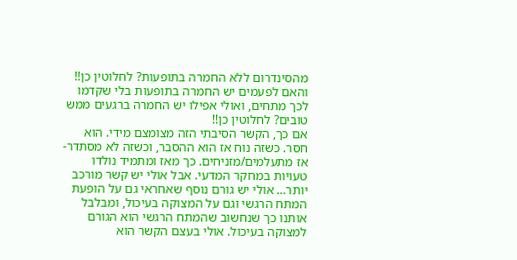מהסינדרום ללא החמרה בתופעות? לחלוטין כן!!
והאם לפעמים יש החמרה בתופעות בלי שקדמו לכך מתחים, ואולי אפילו יש החמרה ברגעים ממש טובים? לחלוטין כן!!
אם כך, הקשר הסיבתי הזה מצומצם מידי. הוא חסר. כשזה נוח אז הוא ההסבר, וכשזה לא מסתדר- אז מתעלמים/מזניחים. כך מאז ומתמיד נולדו טעויות במחקר המדעי. אבל אולי יש קשר מורכב יותר… אולי יש גורם נוסף שאחראי גם על הופעת המתח הרגשי וגם על המצוקה בעיכול, ומבלבל אותנו כך שנחשוב שהמתח הרגשי הוא הגורם למצוקה בעיכול. אולי בעצם הקשר הוא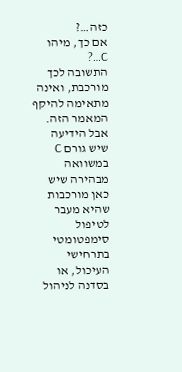כזה…?
אם כך, מיהו C…?
התשובה לכך מורכבת, ואינה מתאימה להיקף המאמר הזה. אבל הידיעה שיש גורם C במשוואה מבהירה שיש כאן מורכבות שהיא מעבר לטיפול סימפטומטי בתרחישי העיכול, או בסדנה לניהול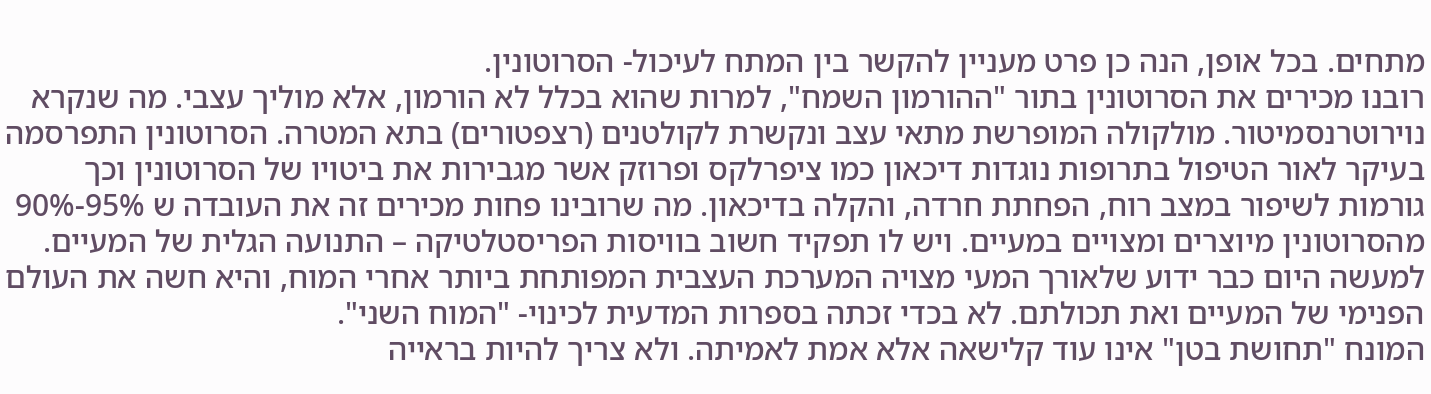מתחים. בכל אופן, הנה כן פרט מעניין להקשר בין המתח לעיכול- הסרוטונין.
רובנו מכירים את הסרוטונין בתור "ההורמון השמח", למרות שהוא בכלל לא הורמון, אלא מוליך עצבי. מה שנקרא נוירוטרנסמיטור. מולקולה המופרשת מתאי עצב ונקשרת לקולטנים (רצפטורים) בתא המטרה. הסרוטונין התפרסמה בעיקר לאור הטיפול בתרופות נוגדות דיכאון כמו ציפרלקס ופרוזק אשר מגבירות את ביטויו של הסרוטונין וכך גורמות לשיפור במצב רוח, הפחתת חרדה, והקלה בדיכאון. מה שרובינו פחות מכירים זה את העובדה ש 95%-90% מהסרוטונין מיוצרים ומצויים במעיים. ויש לו תפקיד חשוב בוויסות הפריסטלטיקה – התנועה הגלית של המעיים. למעשה היום כבר ידוע שלאורך המעי מצויה המערכת העצבית המפותחת ביותר אחרי המוח, והיא חשה את העולם הפנימי של המעיים ואת תכולתם. לא בכדי זכתה בספרות המדעית לכינוי- "המוח השני".
המונח "תחושת בטן" אינו עוד קלישאה אלא אמת לאמיתה. ולא צריך להיות בראייה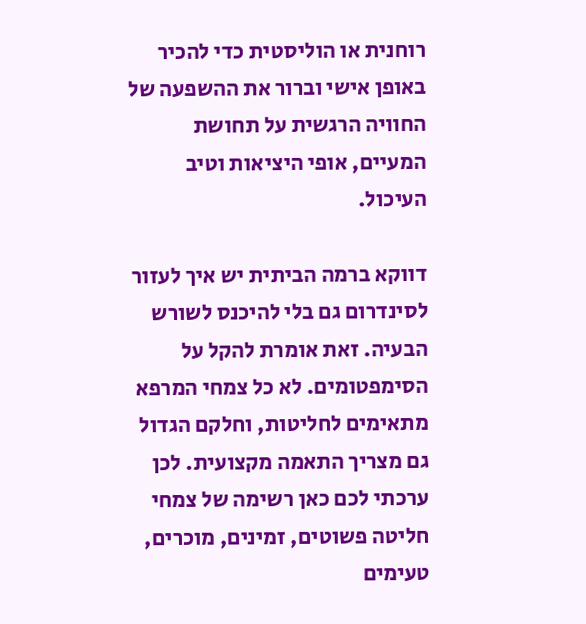רוחנית או הוליסטית כדי להכיר באופן אישי וברור את ההשפעה של החוויה הרגשית על תחושת המעיים, אופי היציאות וטיב העיכול.

דווקא ברמה הביתית יש איך לעזור לסינדרום גם בלי להיכנס לשורש הבעיה. זאת אומרת להקל על הסימפטומים. לא כל צמחי המרפא מתאימים לחליטות, וחלקם הגדול גם מצריך התאמה מקצועית. לכן ערכתי לכם כאן רשימה של צמחי חליטה פשוטים, זמינים, מוכרים, טעימים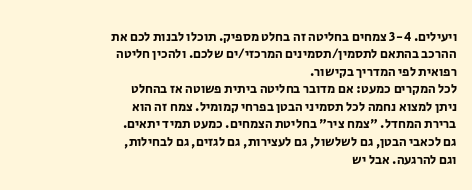ויעילים. 3-4 צמחים בחליטה זה בחלט מספיק. תוכלו לבנות לכם את ההרכב בהתאם לתסמין/תסמינים המרכזי/ים שלכם. ולהכין חליטה רפואית לפי המדריך בקישור.
לכל המקרים כמעט: אם מדובר בחליטה ביתית פשוטה אז בהחלט ניתן למצוא נחמה לכל תסמיני הבטן בפרחי קמומיל. צמח זה הוא ברירת המחדל. "צמח ציר" בחליטת הצמחים. כמעט תמיד יתאים. גם לכאבי הבטן, גם לשלשול, גם לעצירות, גם לגזים, גם לבחילות, וגם להרגעה. אבל יש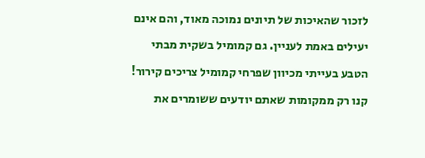לזכור שהאיכות של תיונים נמוכה מאוד, והם אינם יעילים באמת לעניין. גם קמומיל בשקית מבתי הטבע בעייתי מכיוון שפרחי קמומיל צריכים קירור! קנו רק ממקומות שאתם יודעים ששומרים את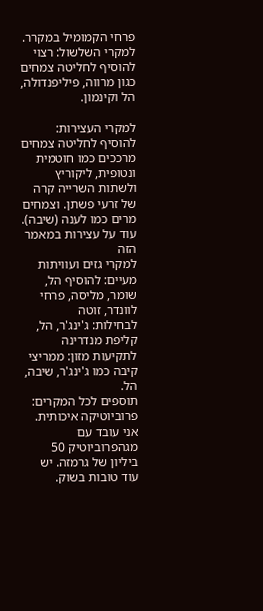פרחי הקמומיל במקרר.
למקרי השלשול: רצוי להוסיף לחליטה צמחים כגון מרווה, פיליפנדולה, הל וקינמון.

למקרי העצירות: להוסיף לחליטה צמחים מרככים כמו חוטמית ונטופית, ליקוריץ ולשתות השרייה קרה של זרעי פשתן. וצמחים מרים כמו לענה (שיבה). עוד על עצירות במאמר הזה
למקרי גזים ועוויתות מעיים: להוסיף הל, שומר, מליסה, פרחי לוונדר, זוטה
לבחילות: ג'ינג'ר, הל, קליפת מנדרינה
לתקיעות מזון: ממריצי קיבה כמו ג'ינג'ר, שיבה, הל.
תוספים לכל המקרים: פרוביוטיקה איכותית. אני עובד עם מגהפרוביוטיק 50 ביליון של גרמזה. יש עוד טובות בשוק.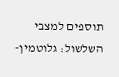תוספים למצבי השלשול: גלוטמין-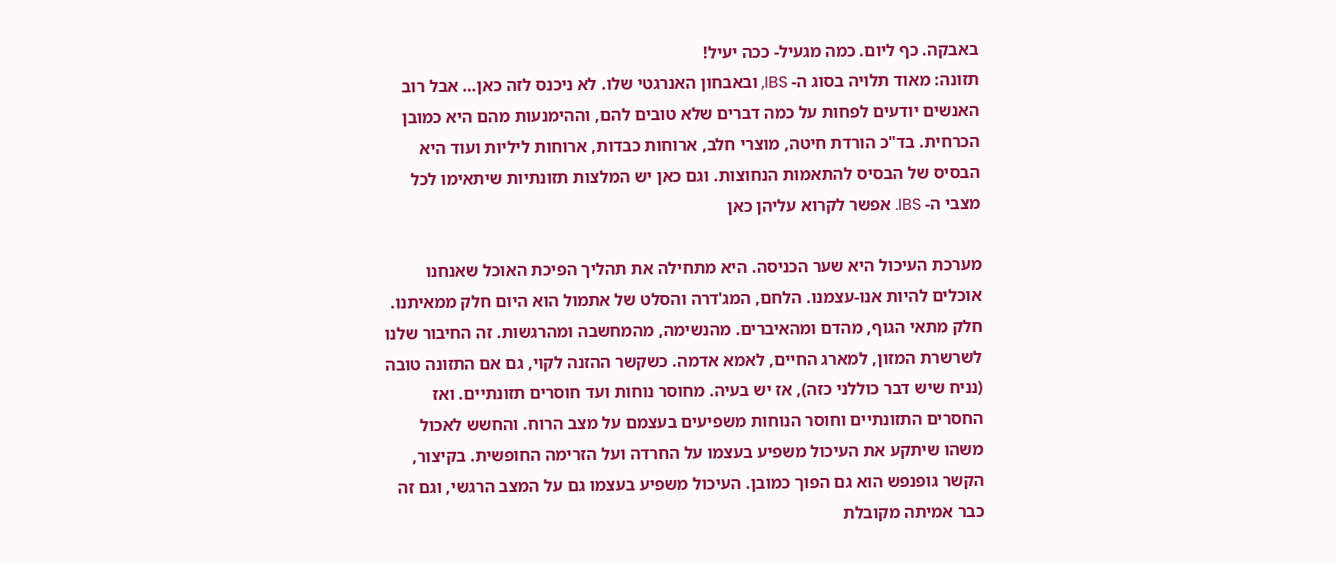באבקה. כף ליום. כמה מגעיל- ככה יעיל!
תזונה: מאוד תלויה בסוג ה- IBS, ובאבחון האנרגטי שלו. לא ניכנס לזה כאן… אבל רוב האנשים יודעים לפחות על כמה דברים שלא טובים להם, וההימנעות מהם היא כמובן הכרחית. בד"כ הורדת חיטה, מוצרי חלב, ארוחות כבדות, ארוחות ליליות ועוד היא הבסיס של הבסיס להתאמות הנחוצות. וגם כאן יש המלצות תזונתיות שיתאימו לכל מצבי ה- IBS. אפשר לקרוא עליהן כאן

מערכת העיכול היא שער הכניסה. היא מתחילה את תהליך הפיכת האוכל שאנחנו אוכלים להיות אנו-עצמנו. הלחם, המג'דרה והסלט של אתמול הוא היום חלק ממאיתנו. חלק מתאי הגוף, מהדם ומהאיברים. מהנשימה, מהמחשבה ומהרגשות. זה החיבור שלנו לשרשרת המזון, למארג החיים, לאמא אדמה. כשקשר ההזנה לקוי, גם אם התזונה טובה (נניח שיש דבר כוללני כזה), אז יש בעיה. מחוסר נוחות ועד חוסרים תזונתיים. ואז החסרים התזונתיים וחוסר הנוחות משפיעים בעצמם על מצב הרוח. והחשש לאכול משהו שיתקע את העיכול משפיע בעצמו על החרדה ועל הזרימה החופשית. בקיצור, הקשר גופנפש הוא גם הפוך כמובן. העיכול משפיע בעצמו גם על המצב הרגשי, וגם זה כבר אמיתה מקובלת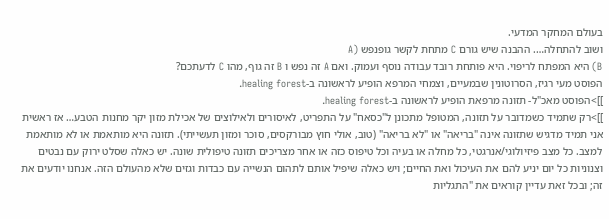בעולם המחקר המדעי.
ושוב להתחלה…. ההבנה שיש גורם C מתחת לקשר גופנפש (A
B) היא המפתח לריפוי. היא פותחת רובד עבודה נוסף ועמוק. ואם A זה נפש ו B זה גוף, מהו C לדעתכם?
הפוסט מעי רגיז, הסרוטונין שבמעיים, וצמחי המרפא הופיע לראשונה ב-healing forest.
]]>הפוסט מאכ"ל- תזונה מרפאת הופיע לראשונה ב-healing forest.
]]>רק שתמיד כשמדובר על תזונה, המטופל מתכונן ל"כסאח" על התפריט, לאיסורים ולאילוצים של אכילת מזון יקר מחנות הטבע… אז ראשית אני תמיד מדגיש שתזונה אינה "בריאה" או "לא בריאה" (טוב, אולי חוץ מבורקסים, סוכר ומזון תעשייתי). תזונה היא מותאמת או לא מותאמת למצב. כל מצב פיזיולוגי/אנרגטי, כל מחלה או בעיה וכל טיפוס כזה או אחר מצריכים תזונה טיפולית שונה. יש כאלה שסלט ירוק עם נבטים וצנוניות כל יום יניע להם את העיכול ואת החיים; ויש כאלה שיפיל אותם לתהום הנשייה עם כבדות וגזים שלא מהעולם הזה. אנחנו יודעים את זה; ובכל זאת עדיין קוראים את "התגליות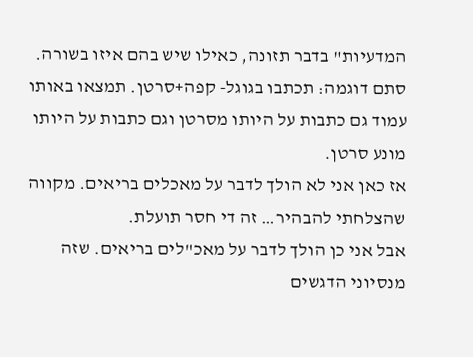המדעיות" בדבר תזונה, כאילו שיש בהם איזו בשורה.
סתם דוגמה: תכתבו בגוגל- קפה+סרטן. תמצאו באותו עמוד גם כתבות על היותו מסרטן וגם כתבות על היותו מונע סרטן.
אז כאן אני לא הולך לדבר על מאכלים בריאים. מקווה שהצלחתי להבהיר… זה די חסר תועלת.
אבל אני כן הולך לדבר על מאכ"לים בריאים. שזה מנסיוני הדגשים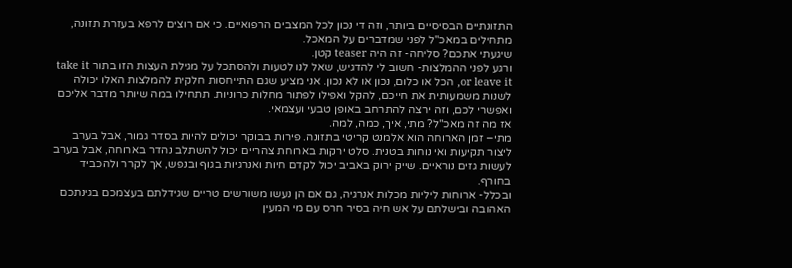התזונתיים הבסיסיים ביותר, וזה די נכון לכל המצבים הרפואיים. כי אם רוצים לרפא בעזרת תזונה, מתחילים במאכ"ל לפני שמדברים על המאכל.
שיגעתי אתכם? סליחה- זה היה teaser קטן.
ורגע לפני ההמלצות- חשוב לי להדגיש, שאל לנו לטעות ולהסתכל על מגילת העצות הזו בתור take it or leave it, הכל או כלום, נכון או לא נכון. אני מציע שגם התייחסות חלקית להמלצות האלו יכולה לשנות משמעותית את חייכם, להקל ואפילו לפתור מחלות כרוניות. תתחילו במה שיותר מדבר אליכם ואפשרי לכם, וזה ירצה להתרחב באופן טבעי ועצמאי.
אז מה זה מאכ"ל? מתי, איך, כמה, למה.
מתי– זמן הארוחה הוא אלמנט קריטי בתזונה. פירות בבוקר יכולים להיות בסדר גמור, אבל בערב ליצור תקיעות ואי נוחות בטנית. סלט ירקות בארוחת צהריים יכול להשתלב נהדר בארוחה, אבל בערב לעשות גזים נוראיים. שייק ירוק באביב יכול לקדם חיות ואנרגיות בגוף ובנפש, אך לקרר ולהכביד בחורף.
ובכלל- ארוחות ליליות מכלות אנרגיה, גם אם הן נעשו משורשים טריים שגידלתם בעצמכם בגינתכם האהובה ובישלתם על אש חיה בסיר חרס עם מי המעין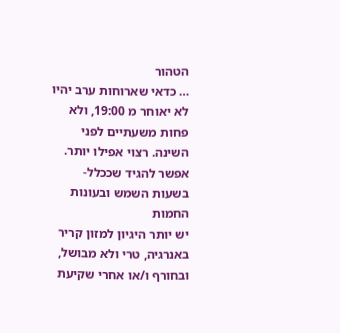הטהור
… כדאי שארוחות ערב יהיו לא יאוחר מ 19:00, ולא פחות משעתיים לפני השינה. רצוי אפילו יותר.
אפשר להגיד שככלל- בשעות השמש ובעונות החמות
יש יותר היגיון למזון קריר באנרגיה, טרי ולא מבושל, ובחורף ו/או אחרי שקיעת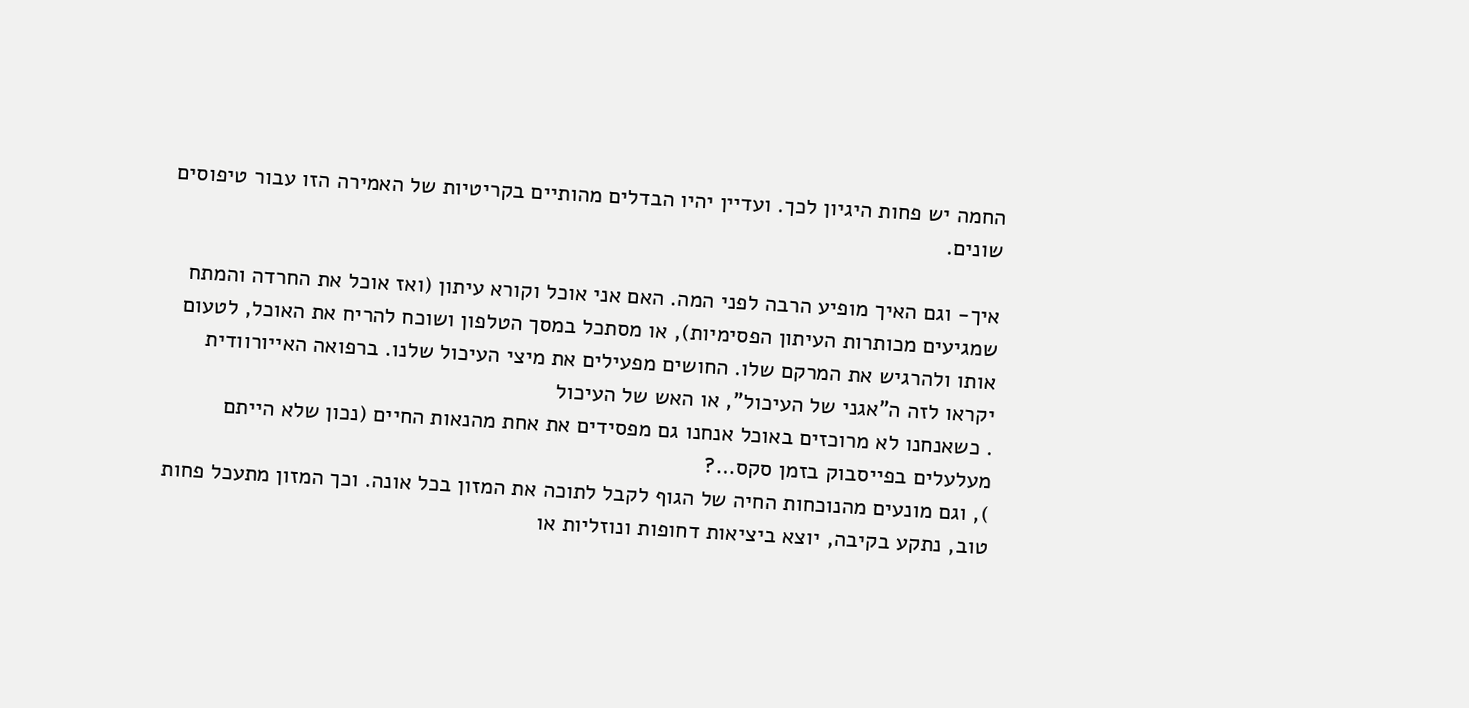החמה יש פחות היגיון לכך. ועדיין יהיו הבדלים מהותיים בקריטיות של האמירה הזו עבור טיפוסים שונים.

איך- וגם האיך מופיע הרבה לפני המה. האם אני אוכל וקורא עיתון (ואז אוכל את החרדה והמתח שמגיעים מכותרות העיתון הפסימיות), או מסתכל במסך הטלפון ושוכח להריח את האוכל, לטעום אותו ולהרגיש את המרקם שלו. החושים מפעילים את מיצי העיכול שלנו. ברפואה האייורוודית יקראו לזה ה"אגני של העיכול", או האש של העיכול
. כשאנחנו לא מרוכזים באוכל אנחנו גם מפסידים את אחת מהנאות החיים (נכון שלא הייתם מעלעלים בפייסבוק בזמן סקס…?
), וגם מונעים מהנוכחות החיה של הגוף לקבל לתוכה את המזון בכל אונה. וכך המזון מתעכל פחות טוב, נתקע בקיבה, יוצא ביציאות דחופות ונוזליות או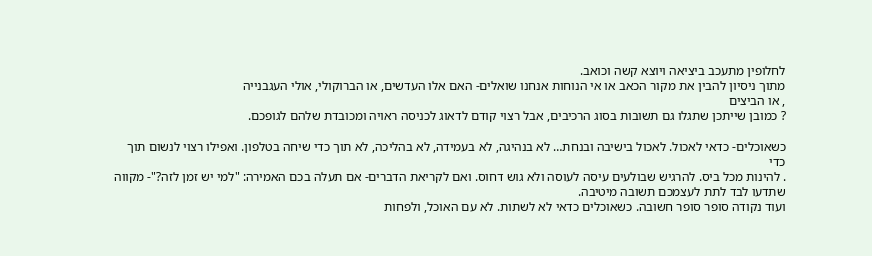לחלופין מתעכב ביציאה ויוצא קשה וכואב.
מתוך ניסיון להבין את מקור הכאב או אי הנוחות אנחנו שואלים- האם אלו העדשים, או הברוקולי, אולי העגבנייה
, או הביצים
? כמובן שייתכן שתגלו גם תשובות בסוג הרכיבים, אבל רצוי קודם לדאוג לכניסה ראויה ומכובדת שלהם לגופכם.

כשאוכלים- כדאי לאכול. לאכול בישיבה ובנחת… לא בנהיגה, לא בעמידה, לא בהליכה, לא תוך כדי שיחה בטלפון. ואפילו רצוי לנשום תוך כדי
. להינות מכל ביס. להרגיש שבולעים עיסה לעוסה ולא גוש דחוס. ואם לקריאת הדברים- אם תעלה בכם האמירה: "למי יש זמן לזה?"- מקווה שתדעו לבד לתת לעצמכם תשובה מיטיבה.
ועוד נקודה סופר סופר חשובה. כשאוכלים כדאי לא לשתות. לא עם האוכל, ולפחות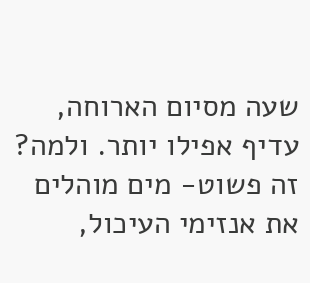שעה מסיום הארוחה, עדיף אפילו יותר. ולמה? זה פשוט- מים מוהלים את אנזימי העיכול,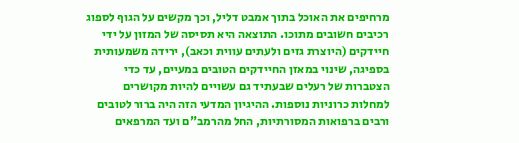מרחיפים את האוכל בתוך אמבט דליל, וכך מקשים על הגוף לספוג רכיבים חשובים מתוכו. התוצאה היא תסיסה של המזון על ידי חיידקים (היוצרת גזים ולעתים עווית וכאב), ירידה משמעותית בספיגה, שינוי במאזן החיידקים הטובים במעיים, עד כדי הצטברות של רעלים שבעתיד גם עשויים להיות מקושרים למחלות כרוניות נוספות. ההיגיון המדעי הזה היה ברור לטובים ורבים ברפואות המסורתיות, החל מהרמב"ם ועד המרפאים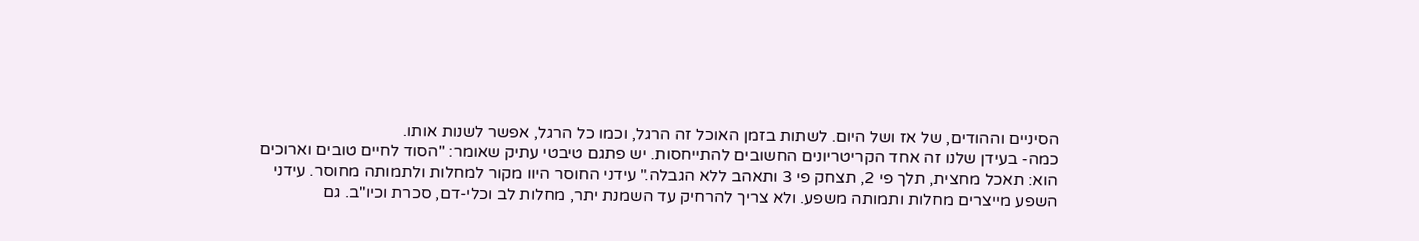הסיניים וההודים, של אז ושל היום. לשתות בזמן האוכל זה הרגל, וכמו כל הרגל, אפשר לשנות אותו.
כמה- בעידן שלנו זה אחד הקריטריונים החשובים להתייחסות. יש פתגם טיבטי עתיק שאומר: "הסוד לחיים טובים וארוכים הוא: תאכל מחצית, תלך פי 2, תצחק פי 3 ותאהב ללא הגבלה." עידני החוסר היוו מקור למחלות ולתמותה מחוסר. עידני השפע מייצרים מחלות ותמותה משפע. ולא צריך להרחיק עד השמנת יתר, מחלות לב וכלי-דם, סכרת וכיו"ב. גם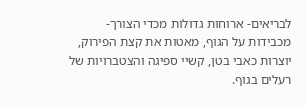לבריאים- ארוחות גדולות מכדי הצורך- מכבידות על הגוף, מאטות את קצת הפירוק, יוצרות כאבי בטן, קשיי ספיגה והצטברויות של רעלים בגוף.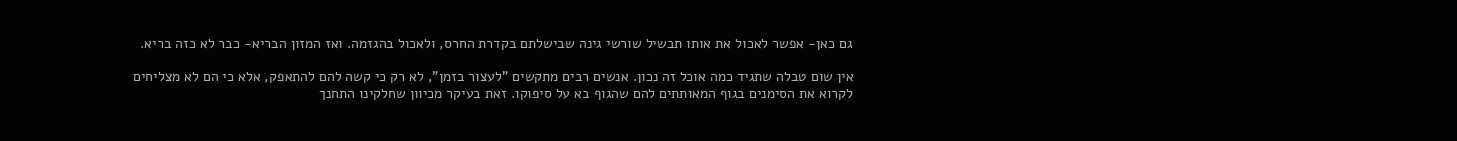גם כאן- אפשר לאכול את אותו תבשיל שורשי גינה שבישלתם בקדרת החרס, ולאכול בהגזמה. ואז המזון הבריא- כבר לא כזה בריא.

אין שום טבלה שתגיד כמה אוכל זה נכון. אנשים רבים מתקשים "לעצור בזמן", לא רק כי קשה להם להתאפק, אלא כי הם לא מצליחים לקרוא את הסימנים בגוף המאותתים להם שהגוף בא על סיפוקו. זאת בעיקר מכיוון שחלקינו התחנך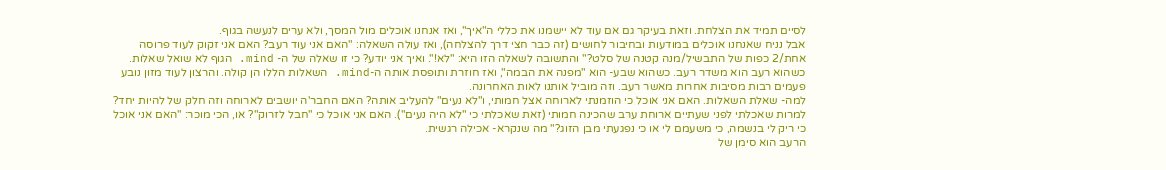לסיים תמיד את הצלחת. וזאת בעיקר גם אם עוד לא יישמנו את כללי ה"איך", ואז אנחנו אוכלים מול המסך, ולא ערים לנעשה בגוף.
אבל נניח שאנחנו אוכלים במודעות ובחיבור לחושים (זה כבר חצי דרך להצלחה), ואז עולה השאלה: "האם אני עוד רעב? האם אני זקוק לעוד פרוסה אחת/2 כפות של התבשיל/מנה קטנה של סלט?" והתשובה לשאלה הזו היא: "לא!". ואיך אני יודע? כי זו שאלה של ה- mind. הגוף לא שואל שאלות. כשהוא רעב הוא משדר רעב. כשהוא שבע- הוא "מפנה את הבמה", ואז חוזרת ותופסת אותה ה-mind. השאלות הללו הן קולה. והרצון לעוד מזון נובע פעמים רבות מסיבות אחרות מאשר רעב. וזה מוביל אותנו לאות האחרונה.
למה- שאלת השאלות. האם אני אוכל כי הוזמנתי לארוחה אצל חמותי, ו"לא נעים" להעליב אותה? האם החבר'ה יושבים לארוחה וזה חלק של להיות יחד? למרות שאכלתי לפני שעתיים ארוחת ערב שהכינה חמותי (זאת שאכלתי כי "לא היה נעים"). האם אני אוכל כי "חבל לזרוק"? או, הכי מוכר: "האם אני אוכל כי ריק לי בנשמה, כי משעמם לי או כי נפגעתי מבן הזוג?" מה שנקרא- אכילה רגשית.
הרעב הוא סימן של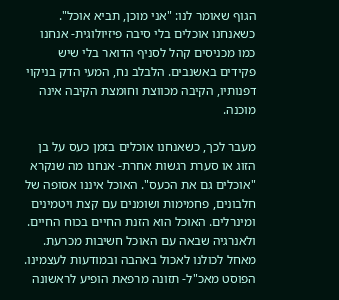הגוף שאומר לנו: "אני מוכן, תביא אוכל". כשאנחנו אוכלים בלי סיבה פיזיולוגית- אנחנו כמו מכניסים קהל לסניף הדואר בלי שיש פקידים באשנבים. הלבלב נח, המעי הדק בניקוי דפנותיו, הקיבה מכווצת וחומצת הקיבה אינה מוכנה.

מעבר לכך, כשאנחנו אוכלים בזמן כעס על בן הזוג או סערת רגשות אחרת- אנחנו מה שנקרא "אוכלים גם את הכעס". האוכל איננו אסופה של חלבונים, פחמימות ושומנים עם קצת ויטמינים ומינרלים. האוכל הוא הזנת החיים בכוח החיים. ולאנרגיה שבאה עם האוכל חשיבות מכרעת.
מאחל לכולנו לאכול באהבה ובמודעות לעצמינו.
הפוסט מאכ"ל- תזונה מרפאת הופיע לראשונה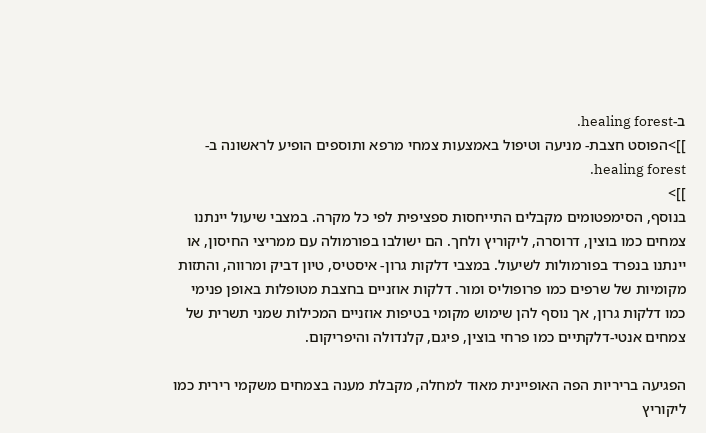ב-healing forest.
]]>הפוסט חצבת- מניעה וטיפול באמצעות צמחי מרפא ותוספים הופיע לראשונה ב-healing forest.
]]>
בנוסף, הסימפטומים מקבלים התייחסות ספציפית לפי כל מקרה. במצבי שיעול יינתנו צמחים כמו בוצין, דרוסרה, ליקוריץ ולחך. הם ישולבו בפורמולה עם ממריצי החיסון, או יינתנו בנפרד בפורמולות לשיעול. במצבי דלקות גרון- איסטיס, טיון דביק ומרווה, והתזות מקומיות של שרפים כמו פרופוליס ומור. דלקות אוזניים בחצבת מטופלות באופן פנימי כמו דלקות גרון, אך נוסף להן שימוש מקומי בטיפות אוזניים המכילות שמני תשרית של צמחים אנטי-דלקתיים כמו פרחי בוצין, פיגם, קלנדולה והיפריקום.

הפגיעה בריריות הפה האופיינית מאוד למחלה, מקבלת מענה בצמחים משקמי רירית כמו ליקוריץ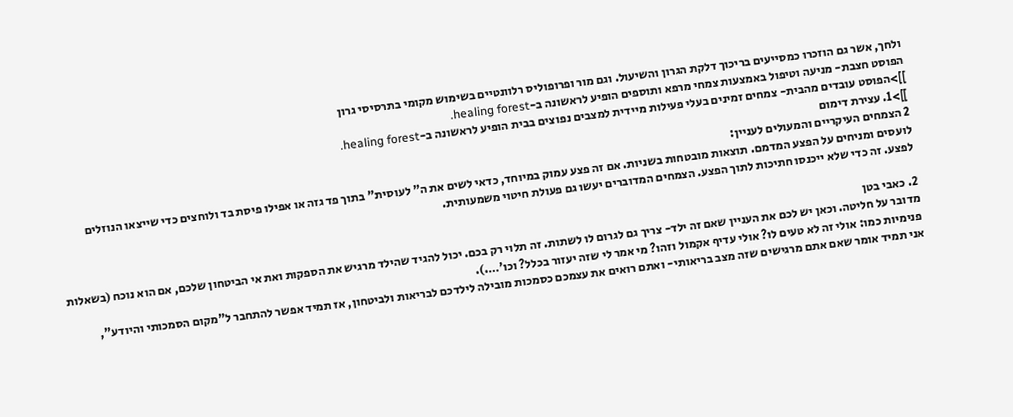ולחך, אשר גם הוזכרו כמסייעים בריכוך דלקת הגרון והשיעול. וגם מור ופרופוליס רלוונטיים בשימוש מקומי בתרסיסי גרון
הפוסט חצבת- מניעה וטיפול באמצעות צמחי מרפא ותוספים הופיע לראשונה ב-healing forest.
]]>הפוסט עובדים מהבית- צמחים זמינים בעלי פעילות מיידית למצבים נפוצים בבית הופיע לראשונה ב-healing forest.
]]>1. עצירת דימום
2 הצמחים העיקריים והמעולים לעניין:
לועסים ומניחים על הפצע המדמם. תוצאות מובטחות בשניות. אם זה פצע עמוק במיוחד, כדאי לשים את ה" לעוסית" בתוך פד גזה או אפילו פיסת בד ולוחצים כדי שייצאו הנוזלים לפצע. זה כדי שלא ייכנסו חתיכות לתוך הפצע. הצמחים המדוברים יעשו גם פעולת חיטוי משמעותית.

2. כאבי בטן
מדובר על חליטה. וכאן יש לכם את העניין שאם זה ילד- צריך גם לגרום לו לשתות. זה תלוי רק בכם. יכול להגיד שהילד מרגיש את הספקות ואת אי הביטחון שלכם, אם הוא נוכח (בשאלות פנימיות כמו: אולי זה לא טעים לו? אולי עדיף אקמול וזהו? מי אמר לי שזה יעזור בכלל? וכו'….).
אני תמיד אומר שאם אתם מרגישים שזה מצב בריאותי- ואתם רואים את עצמכם כסמכות מובילה לילדכם לבריאות ולביטחון, אז תמיד אפשר להתחבר ל"מקום הסמכותי והיודע",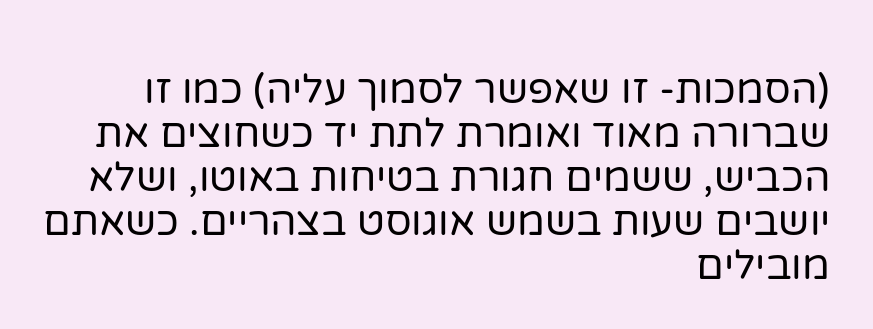(הסמכות- זו שאפשר לסמוך עליה) כמו זו שברורה מאוד ואומרת לתת יד כשחוצים את הכביש, ששמים חגורת בטיחות באוטו, ושלא יושבים שעות בשמש אוגוסט בצהריים. כשאתם מובילים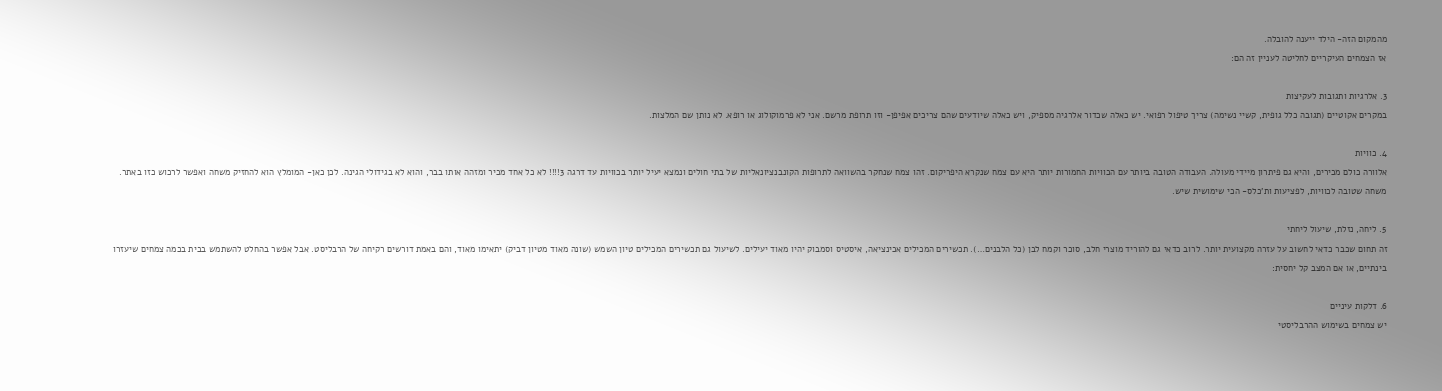מהמקום הזה- הילד ייענה להובלה.
אז הצמחים העיקריים לחליטה לעניין זה הם:

3. אלרגיות ותגובות לעקיצות
במקרים אקוטיים (תגובה כלל גופית, קשיי נשימה) צריך טיפול רפואי. יש כאלה שכדור אלרגיה מספיק, ויש כאלה שיודעים שהם צריכים אפיפן- וזו תרופת מרשם. אני לא פרמוקולוג או רופא. לא נותן שם המלצות.

4. כוויות
אלוורה כולם מכירים, והיא גם פיתרון מיידי מעולה. העבודה הטובה ביותר עם הכוויות החמורות יותר היא עם צמח שנקרא היפריקום. זהו צמח שנחקר בהשוואה לתרופות הקונבנציונאליות של בתי חולים ונמצא יעיל יותר בכוויות עד דרגה 3!!!! לא כל אחד מכיר ומזהה אותו בבר, והוא לא בגידולי הגינה. לכן כאן- המומלץ הוא להחזיק משחה ואפשר לרכוש כזו באתר. משחה שטובה לכוויות, לפציעות ות'כלס- הכי שימושית שיש.

5. ליחה, נזלת, שיעול ליחתי
זה תחום שכבר כדאי לחשוב על עזרה מקצועית יותר. לרוב כדאי גם להוריד מוצרי חלב, סוכר וקמח לבן (כל הלבנים…). תכשירים המכילים אכינציאה, איסטיס וסמבוק יהיו מאוד יעילים. לשיעול גם תכשירים המכילים טיון השמש (שונה מאוד מטיון דביק) יתאימו מאוד, והם באמת דורשים רקיחה של הרבליסט. אבל אפשר בהחלט להשתמש בבית בכמה צמחים שיעזרו בינתיים, או אם המצב קל יחסית:

6. דלקות עיניים
יש צמחים בשימוש ההרבליסטי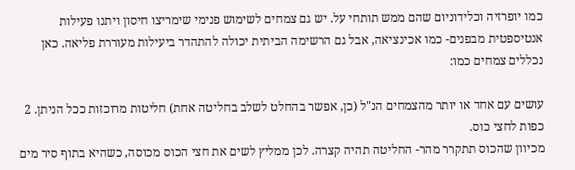כמו יופרזיה וכלידוניום שהם ממש תותחי על. יש גם צמחים לשימוש פנימי שימריצו חיסון ויתנו פעילות אנטיספטית מבפנים- כמו אכינציאה, אבל גם הרשימה הביתית יכולה להתהדר ביעילות מעוררת פליאה. כאן נכללים צמחים כמו:

עושים עם אחד או יותר מהצמחים הנ"ל (כן, אפשר בהחלט לשלב בחליטה אחת) חליטות מרוכזות ככל הניתן. 2 כפות לחצי כוס.
מכיוון שהכוס תתקרר מהר- החליטה תהיה קצרה. לכן ממליץ לשים את חצי הכוס מכוסה, כשהיא בתוף סיר מים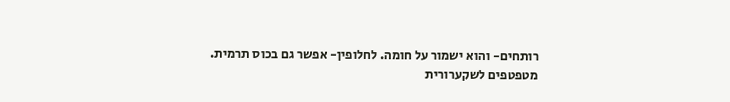רותחים- והוא ישמור על חומה. לחלופין- אפשר גם בכוס תרמית.
מטפטפים לשקערורית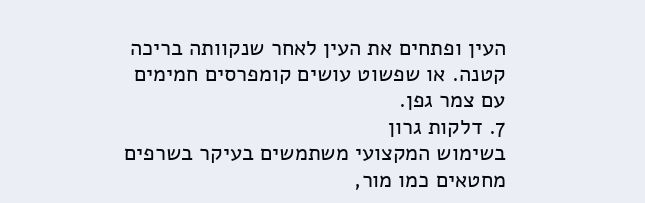העין ופתחים את העין לאחר שנקוותה בריכה קטנה. או שפשוט עושים קומפרסים חמימים עם צמר גפן.
7. דלקות גרון
בשימוש המקצועי משתמשים בעיקר בשרפים מחטאים כמו מור,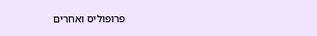פרופוליס ואחרים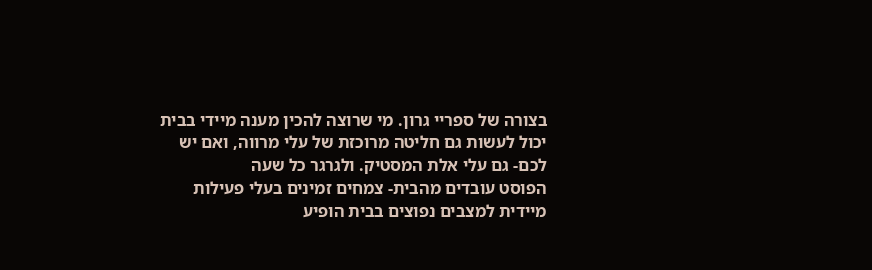בצורה של ספריי גרון. מי שרוצה להכין מענה מיידי בבית יכול לעשות גם חליטה מרוכזת של עלי מרווה, ואם יש לכם- גם עלי אלת המסטיק. ולגרגר כל שעה
הפוסט עובדים מהבית- צמחים זמינים בעלי פעילות מיידית למצבים נפוצים בבית הופיע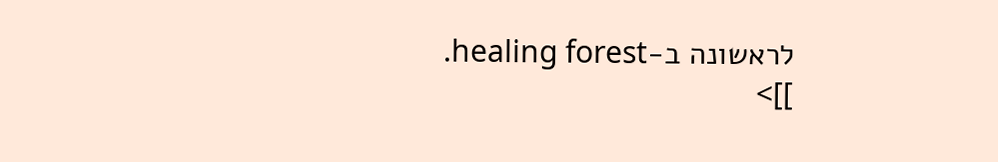לראשונה ב-healing forest.
]]>